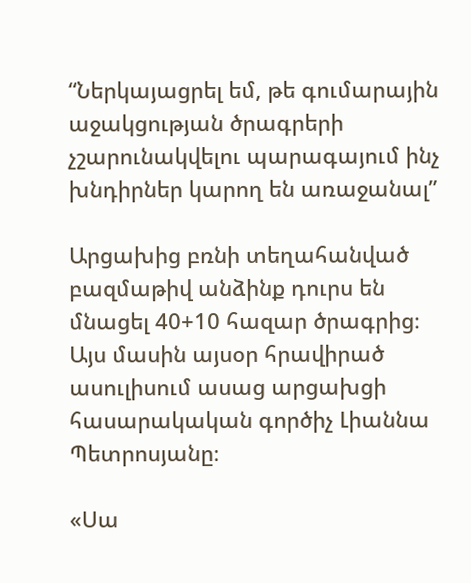“Ներկայացրել եմ, թե գումարային աջակցության ծրագրերի չշարունակվելու պարագայում ինչ խնդիրներ կարող են առաջանալ”

Արցախից բռնի տեղահանված բազմաթիվ անձինք դուրս են մնացել 40+10 հազար ծրագրից։ Այս մասին այսօր հրավիրած ասուլիսում ասաց արցախցի հասարակական գործիչ Լիաննա Պետրոսյանը։

«Սա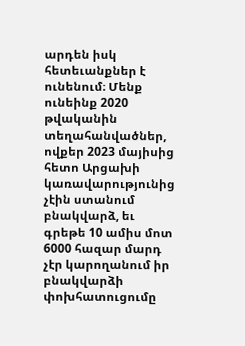արդեն իսկ հետեւանքներ է ունենում։ Մենք ունեինք 2020 թվականին տեղահանվածներ, ովքեր 2023 մայիսից հետո Արցախի կառավարությունից չէին ստանում բնակվարձ, եւ գրեթե 10 ամիս մոտ 6000 հազար մարդ չէր կարողանում իր բնակվարձի փոխհատուցումը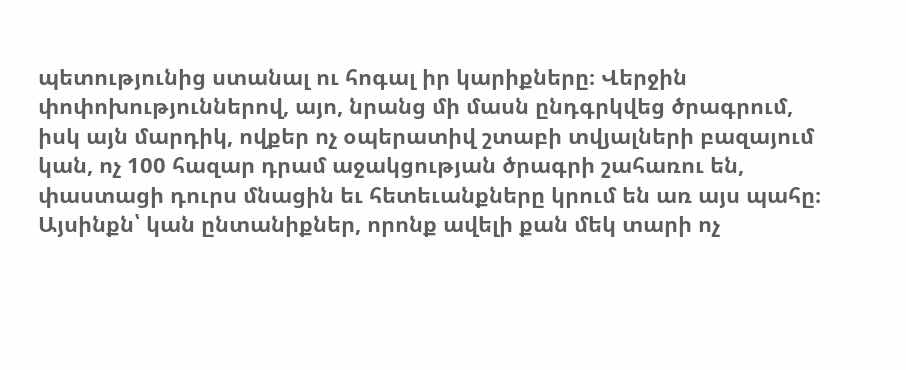պետությունից ստանալ ու հոգալ իր կարիքները։ Վերջին փոփոխություններով, այո, նրանց մի մասն ընդգրկվեց ծրագրում, իսկ այն մարդիկ, ովքեր ոչ օպերատիվ շտաբի տվյալների բազայում կան, ոչ 100 հազար դրամ աջակցության ծրագրի շահառու են, փաստացի դուրս մնացին եւ հետեւանքները կրում են առ այս պահը։ Այսինքն՝ կան ընտանիքներ, որոնք ավելի քան մեկ տարի ոչ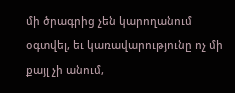մի ծրագրից չեն կարողանում օգտվել, եւ կառավարությունը ոչ մի քայլ չի անում,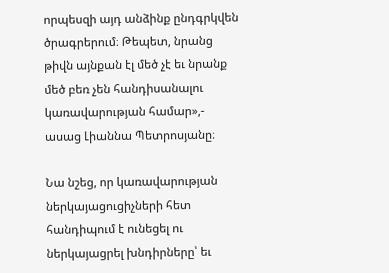որպեսզի այդ անձինք ընդգրկվեն ծրագրերում։ Թեպետ, նրանց թիվն այնքան էլ մեծ չէ եւ նրանք մեծ բեռ չեն հանդիսանալու կառավարության համար»,- ասաց Լիաննա Պետրոսյանը։

Նա նշեց, որ կառավարության ներկայացուցիչների հետ հանդիպում է ունեցել ու ներկայացրել խնդիրները՝ եւ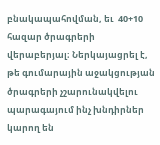բնակապահովման, եւ  40+10 հազար ծրագրերի վերաբերյալ։ Ներկայացրել է, թե գումարային աջակցության ծրագրերի չշարունակվելու պարագայում ինչ խնդիրներ կարող են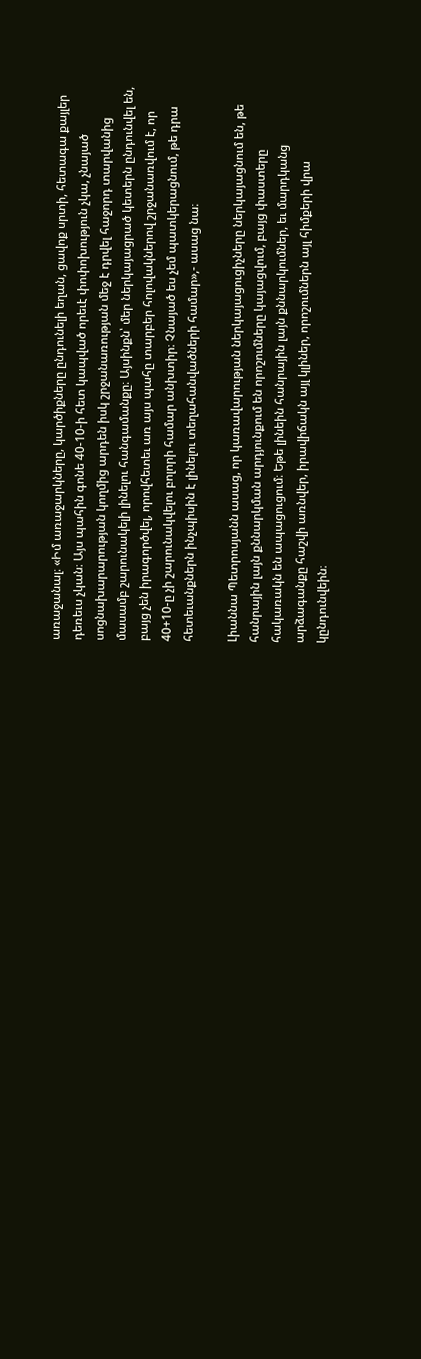առաջանալ։ «Իմ առաջարկները, կարծիքները ընդունելի եղան, ցավոք սրտի, հետագա քայլեր դեռեւս չկան։ Այս պահին գոնե 40-10-ի հետ կապված որեւէ փոփոխություն չկա, չնայած սոցնախարարության կողմից արդեն իսկ շրջանառության մեջ է դրվել հաջորդ տարվանից մասամբ շարունակելի լինելու հանգամանքը։ Այսինքն՝ մեր ներկայացրած կետերն ընդունվել են, բայց չեն իրագործվել, որովհետեւ առ այս պահը տարբեր հոլովակներով շրջանառվում է, որ 40+10-ը չի շարունակվելու բոլորի համար անխտիր։ Չնայած ես չեմ պատկերացնում, թե դրա հետեւանքներն ինչպիսին է լինելու տեղահանվածների համար»,- ասաց նա։

Լիաննա Պետրոսյանն ասաց, որ կառավարության ներկայացուցիչները ներկայացնում են, թե հանրային լայն քննարկման արդյունքում են որոշումները կայացվում, բայց փաստերը հակառակն են ապացուցում։ Եթե լինեին հանրային լայն քննարկումներ, եւ մարդկանց արձագանքը հաշվի առնվեր, իրավիճակն այլ կլիներ, որոշումներն այլ հիմքերի վրա կընդունվեին։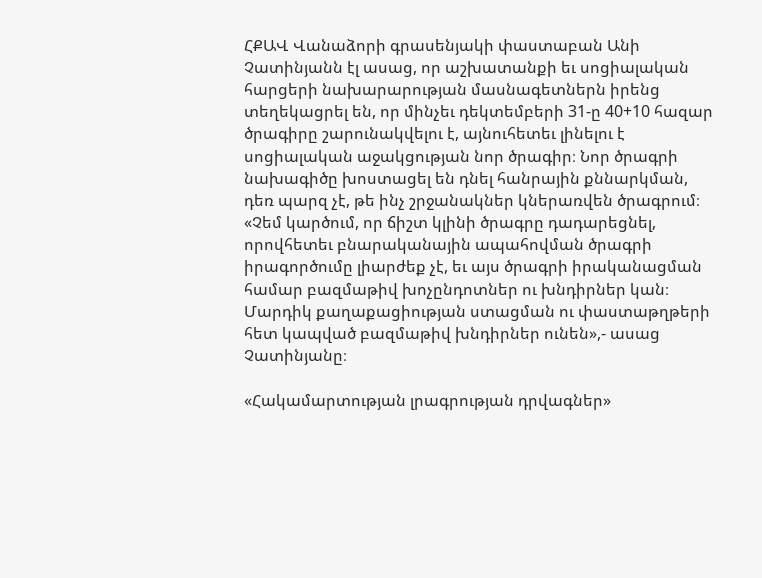ՀՔԱՎ Վանաձորի գրասենյակի փաստաբան Անի Չատինյանն էլ ասաց, որ աշխատանքի եւ սոցիալական հարցերի նախարարության մասնագետներն իրենց տեղեկացրել են, որ մինչեւ դեկտեմբերի 31-ը 40+10 հազար ծրագիրը շարունակվելու է, այնուհետեւ լինելու է սոցիալական աջակցության նոր ծրագիր։ Նոր ծրագրի նախագիծը խոստացել են դնել հանրային քննարկման, դեռ պարզ չէ, թե ինչ շրջանակներ կներառվեն ծրագրում։ «Չեմ կարծում, որ ճիշտ կլինի ծրագրը դադարեցնել, որովհետեւ բնարականային ապահովման ծրագրի իրագործումը լիարժեք չէ, եւ այս ծրագրի իրականացման համար բազմաթիվ խոչընդոտներ ու խնդիրներ կան։ Մարդիկ քաղաքացիության ստացման ու փաստաթղթերի հետ կապված բազմաթիվ խնդիրներ ունեն»,- ասաց Չատինյանը։

«Հակամարտության լրագրության դրվագներ»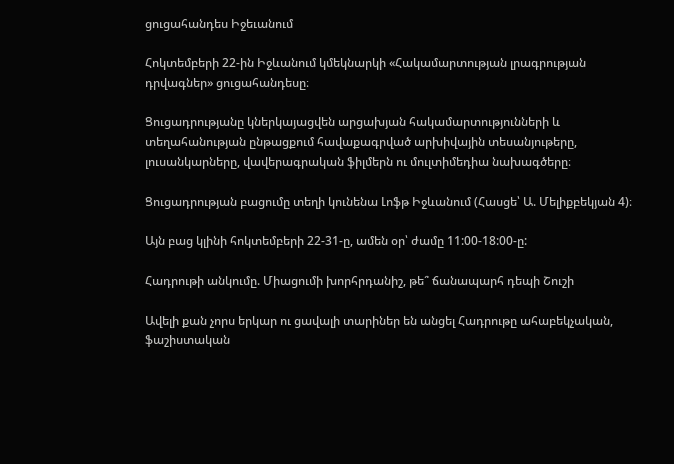ցուցահանդես Իջեւանում

Հոկտեմբերի 22-ին Իջևանում կմեկնարկի «Հակամարտության լրագրության դրվագներ» ցուցահանդեսը։

Ցուցադրությանը կներկայացվեն արցախյան հակամարտությունների և տեղահանության ընթացքում հավաքագրված արխիվային տեսանյութերը, լուսանկարները, վավերագրական ֆիլմերն ու մուլտիմեդիա նախագծերը։

Ցուցադրության բացումը տեղի կունենա Լոֆթ Իջևանում (Հասցե՝ Ա. Մելիքբեկյան 4)։

Այն բաց կլինի հոկտեմբերի 22-31-ը, ամեն օր՝ ժամը 11:00-18:00-ը:

Հադրութի անկումը. Միացումի խորհրդանիշ, թե՞ ճանապարհ դեպի Շուշի

Ավելի քան չորս երկար ու ցավալի տարիներ են անցել Հադրութը ահաբեկչական, ֆաշիստական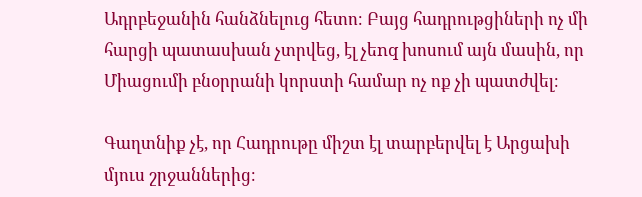Ադրբեջանին հանձնելուց հետո։ Բայց հադրութցիների ոչ մի հարցի պատասխան չտրվեց, էլ չեnq խոսում այն մասին, որ Միացումի բնօրրանի կորստի համար ոչ ոք չի պատժվել։

Գաղտնիք չէ, որ Հադրութը միշտ էլ տարբերվել է Արցախի մյուս շրջաններից։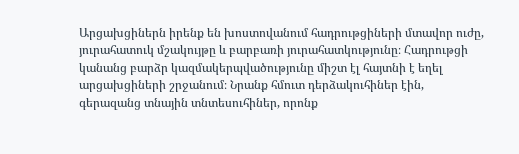Արցախցիներն իրենք են խոստովանում հադրութցիների մտավոր ուժը, յուրահատուկ մշակույթը և բարբառի յուրահատկությունը։ Հադրութցի կանանց բարձր կազմակերպվածությունը միշտ էլ հայտնի է եղել արցախցիների շրջանում։ Նրանք հմուտ դերձակուհիներ էին, գերազանց տնային տնտեսուհիներ, որոնք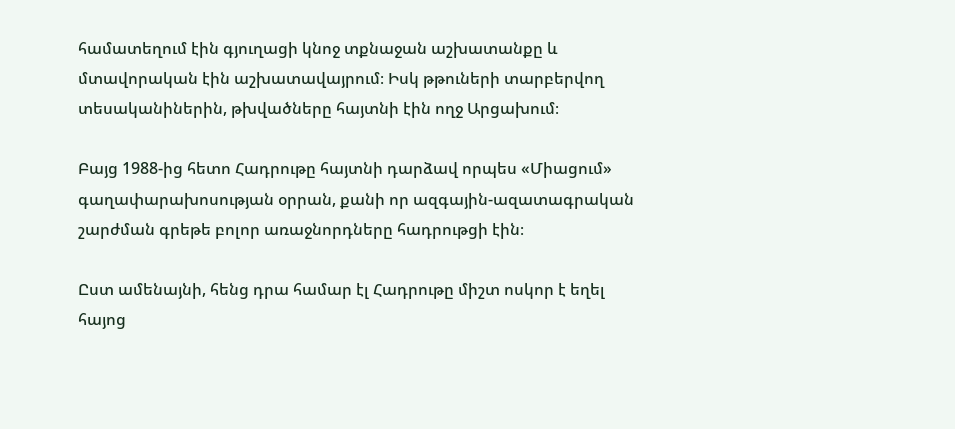համատեղում էին գյուղացի կնոջ տքնաջան աշխատանքը և մտավորական էին աշխատավայրում։ Իսկ թթուների տարբերվող տեսականիներին, թխվածները հայտնի էին ողջ Արցախում։

Բայց 1988-ից հետո Հադրութը հայտնի դարձավ որպես «Միացում» գաղափարախոսության օրրան, քանի որ ազգային-ազատագրական շարժման գրեթե բոլոր առաջնորդները հադրութցի էին։

Ըստ ամենայնի, հենց դրա համար էլ Հադրութը միշտ ոսկոր է եղել հայոց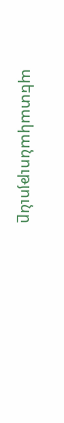պետականությունը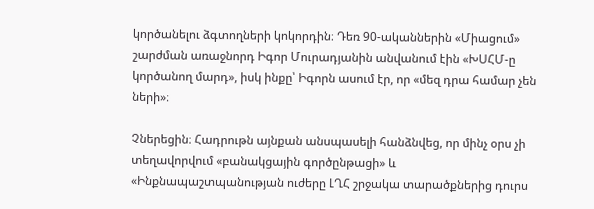կործանելու ձգտողների կոկորդին։ Դեռ 90-ականներին «Միացում» շարժման առաջնորդ Իգոր Մուրադյանին անվանում էին «ԽՍՀՄ-ը կործանող մարդ», իսկ ինքը՝ Իգորն ասում էր, որ «մեզ դրա համար չեն ների»։

Չներեցին։ Հադրութն այնքան անսպասելի հանձնվեց, որ մինչ օրս չի տեղավորվում «բանակցային գործընթացի» և «Ինքնապաշտպանության ուժերը ԼՂՀ շրջակա տարածքներից դուրս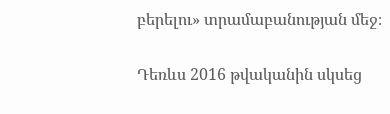բերելու» տրամաբանության մեջ։

Դեռևս 2016 թվականին սկսեց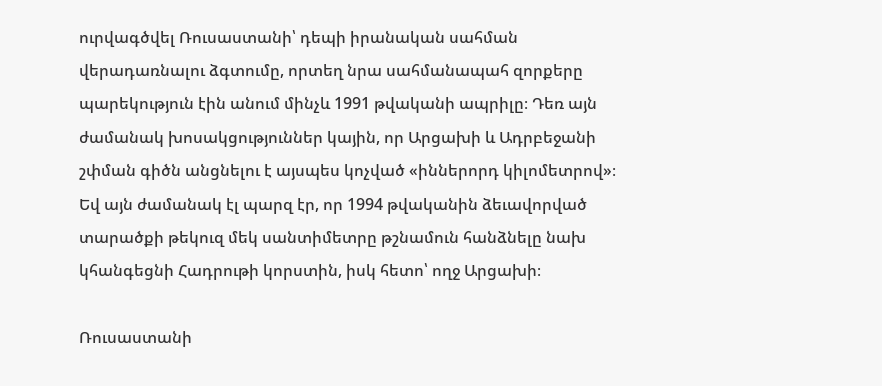ուրվագծվել Ռուսաստանի՝ դեպի իրանական սահման վերադառնալու ձգտումը, որտեղ նրա սահմանապահ զորքերը պարեկություն էին անում մինչև 1991 թվականի ապրիլը։ Դեռ այն ժամանակ խոսակցություններ կային, որ Արցախի և Ադրբեջանի շփման գիծն անցնելու է այսպես կոչված «իններորդ կիլոմետրով»։ Եվ այն ժամանակ էլ պարզ էր, որ 1994 թվականին ձեւավորված տարածքի թեկուզ մեկ սանտիմետրը թշնամուն հանձնելը նախ կհանգեցնի Հադրութի կորստին, իսկ հետո՝ ողջ Արցախի։

Ռուսաստանի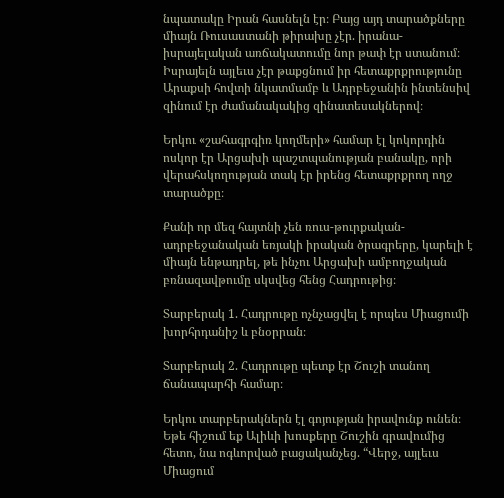նպատակը Իրան հասնելն էր։ Բայց այդ տարածքները միայն Ռուսաստանի թիրախը չէր. իրանա-իսրայելական առճակատումը նոր թափ էր ստանում։ Իսրայելն այլեւս չէր թաքցնում իր հետաքրքրությունը Արաքսի հովտի նկատմամբ և Ադրբեջանին ինտենսիվ զինում էր ժամանակակից զինատեսակներով։

Երկու «շահագրգիռ կողմերի» համար էլ կոկորդին ոսկոր էր Արցախի պաշտպանության բանակը, որի վերահսկողության տակ էր իրենց հետաքրքրող ողջ տարածքը։

Քանի որ մեզ հայտնի չեն ռուս-թուրքական-ադրբեջանական եռյակի իրական ծրագրերը, կարելի է միայն ենթադրել, թե ինչու Արցախի ամբողջական բռնազավթումը սկսվեց հենց Հադրութից։

Տարբերակ 1. Հադրութը ոչնչացվել է որպես Միացումի խորհրդանիշ և բնօրրան։

Տարբերակ 2. Հադրութը պետք էր Շուշի տանող ճանապարհի համար։

Երկու տարբերակներն էլ գոյության իրավունք ունեն։ Եթե հիշում եք Ալիևի խոսքերը Շուշին գրավումից հետո, նա ոգևորված բացականչեց. “Վերջ, այլեւս Միացում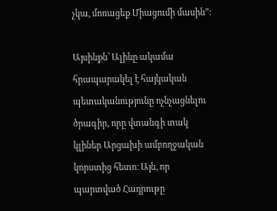չկա, մոռացեք Միացումի մասին”։

Այսինքն՝ Ալիևը ակամա հրապարակել է հայկական պետականությունը ոչնչացնելու ծրագիր, որը վտանգի տակ կլիներ Արցախի ամբողջական կորստից հետո։ Այն, որ պարտված Հադրութը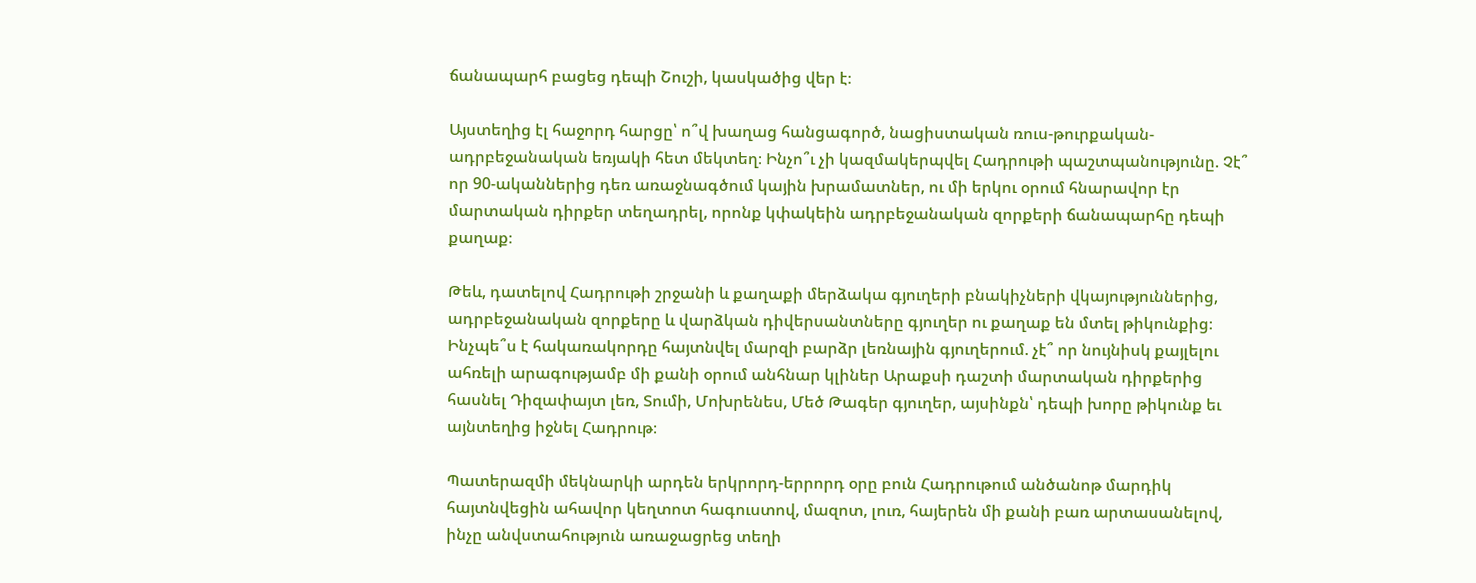ճանապարհ բացեց դեպի Շուշի, կասկածից վեր է։

Այստեղից էլ հաջորդ հարցը՝ ո՞վ խաղաց հանցագործ, նացիստական ռուս-թուրքական-ադրբեջանական եռյակի հետ մեկտեղ։ Ինչո՞ւ չի կազմակերպվել Հադրութի պաշտպանությունը. Չէ՞ որ 90-ականներից դեռ առաջնագծում կային խրամատներ, ու մի երկու օրում հնարավոր էր մարտական դիրքեր տեղադրել, որոնք կփակեին ադրբեջանական զորքերի ճանապարհը դեպի քաղաք։

Թեև, դատելով Հադրութի շրջանի և քաղաքի մերձակա գյուղերի բնակիչների վկայություններից, ադրբեջանական զորքերը և վարձկան դիվերսանտները գյուղեր ու քաղաք են մտել թիկունքից։ Ինչպե՞ս է հակառակորդը հայտնվել մարզի բարձր լեռնային գյուղերում. չէ՞ որ նույնիսկ քայլելու ահռելի արագությամբ մի քանի օրում անհնար կլիներ Արաքսի դաշտի մարտական դիրքերից հասնել Դիզափայտ լեռ, Տումի, Մոխրենես, Մեծ Թագեր գյուղեր, այսինքն՝ դեպի խորը թիկունք եւ այնտեղից իջնել Հադրութ։

Պատերազմի մեկնարկի արդեն երկրորդ-երրորդ օրը բուն Հադրութում անծանոթ մարդիկ հայտնվեցին ահավոր կեղտոտ հագուստով, մազոտ, լուռ, հայերեն մի քանի բառ արտասանելով, ինչը անվստահություն առաջացրեց տեղի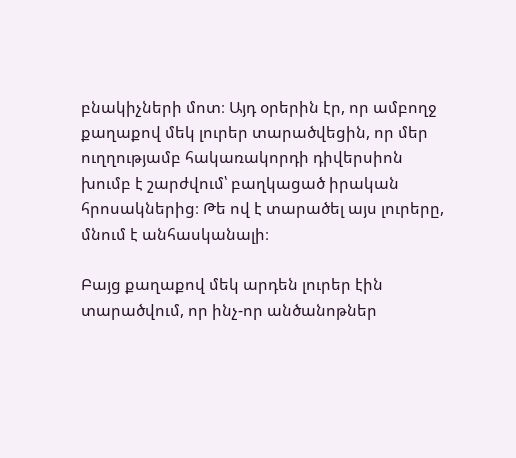բնակիչների մոտ։ Այդ օրերին էր, որ ամբողջ քաղաքով մեկ լուրեր տարածվեցին, որ մեր ուղղությամբ հակառակորդի դիվերսիոն խումբ է շարժվում՝ բաղկացած իրական հրոսակներից։ Թե ով է տարածել այս լուրերը, մնում է անհասկանալի։

Բայց քաղաքով մեկ արդեն լուրեր էին տարածվում, որ ինչ-որ անծանոթներ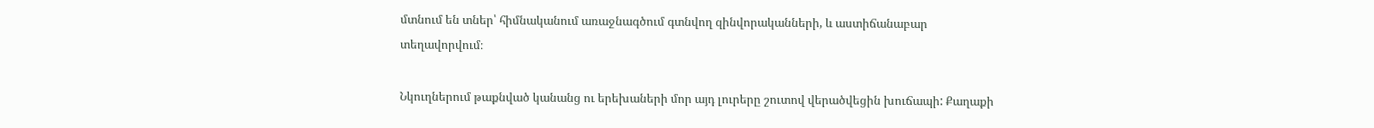մտնում են տներ՝ հիմնականում առաջնագծում գտնվող զինվորականների, և աստիճանաբար տեղավորվում։

Նկուղներում թաքնված կանանց ու երեխաների մոր այդ լուրերը շուտով վերածվեցին խուճապի: Քաղաքի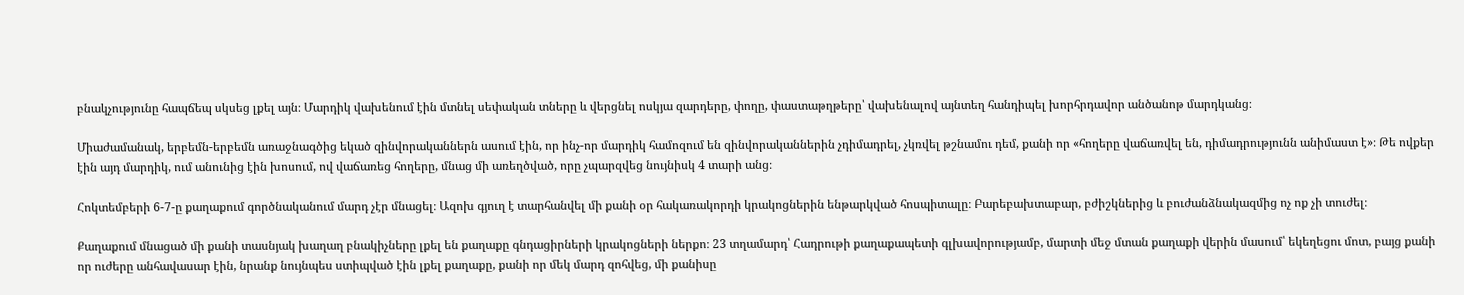բնակչությունը հապճեպ սկսեց լքել այն։ Մարդիկ վախենում էին մտնել սեփական տները և վերցնել ոսկյա զարդերը, փողը, փաստաթղթերը՝ վախենալով այնտեղ հանդիպել խորհրդավոր անծանոթ մարդկանց։

Միաժամանակ, երբեմն-երբեմն առաջնագծից եկած զինվորականներն ասում էին, որ ինչ-որ մարդիկ համոզում են զինվորականներին չդիմադրել, չկռվել թշնամու դեմ, քանի որ «հողերը վաճառվել են, դիմադրությունն անիմաստ է»։ Թե ովքեր էին այդ մարդիկ, ում անունից էին խոսում, ով վաճառեց հողերը, մնաց մի առեղծված, որը չպարզվեց նույնիսկ 4 տարի անց։

Հոկտեմբերի 6-7-ը քաղաքում գործնականում մարդ չէր մնացել։ Ազոխ գյուղ է տարհանվել մի քանի օր հակառակորդի կրակոցներին ենթարկված հոսպիտալը։ Բարեբախտաբար, բժիշկներից և բուժանձնակազմից ոչ ոք չի տուժել։

Քաղաքում մնացած մի քանի տասնյակ խաղաղ բնակիչները լքել են քաղաքը գնդացիրների կրակոցների ներքո։ 23 տղամարդ՝ Հադրութի քաղաքապետի գլխավորությամբ, մարտի մեջ մտան քաղաքի վերին մասում՝ եկեղեցու մոտ, բայց քանի որ ուժերը անհավասար էին, նրանք նույնպես ստիպված էին լքել քաղաքը, քանի որ մեկ մարդ զոհվեց, մի քանիսը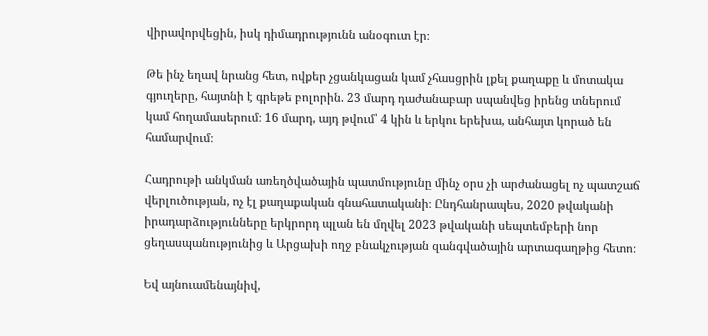վիրավորվեցին, իսկ դիմադրությունն անօգուտ էր։

Թե ինչ եղավ նրանց հետ, ովքեր չցանկացան կամ չհասցրին լքել քաղաքը և մոտակա գյուղերը, հայտնի է գրեթե բոլորին. 23 մարդ դաժանաբար սպանվեց իրենց տներում կամ հողամասերում։ 16 մարդ, այդ թվում՝ 4 կին և երկու երեխա, անհայտ կորած են համարվում։

Հադրութի անկման առեղծվածային պատմությունը մինչ օրս չի արժանացել ոչ պատշաճ վերլուծության, ոչ էլ քաղաքական գնահատականի։ Ընդհանրապես, 2020 թվականի իրադարձությունները երկրորդ պլան են մղվել 2023 թվականի սեպտեմբերի նոր ցեղասպանությունից և Արցախի ողջ բնակչության զանգվածային արտագաղթից հետո։

Եվ այնուամենայնիվ,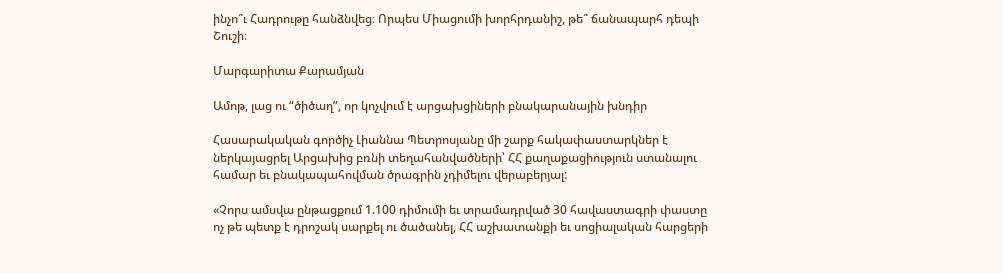ինչո՞ւ Հադրութը հանձնվեց։ Որպես Միացումի խորհրդանիշ, թե՞ ճանապարհ դեպի Շուշի։

Մարգարիտա Քարամյան

Ամոթ, լաց ու “ծիծաղ”, որ կոչվում է արցախցիների բնակարանային խնդիր

Հասարակական գործիչ Լիաննա Պետրոսյանը մի շարք հակափաստարկներ է ներկայացրել Արցախից բռնի տեղահանվածների՝ ՀՀ քաղաքացիություն ստանալու համար եւ բնակապահովման ծրագրին չդիմելու վերաբերյալ:

«Չորս ամսվա ընթացքում 1.100 դիմումի եւ տրամադրված 30 հավաստագրի փաստը ոչ թե պետք է դրոշակ սարքել ու ծածանել, ՀՀ աշխատանքի եւ սոցիալական հարցերի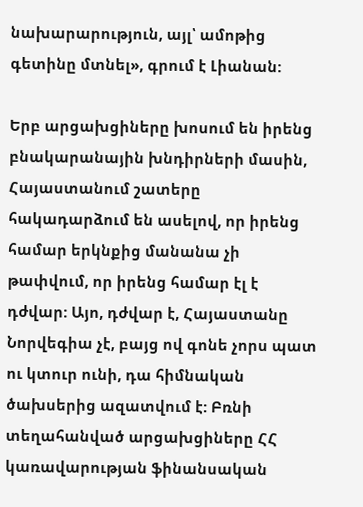նախարարություն, այլ՝ ամոթից գետինը մտնել», գրում է Լիանան:

Երբ արցախցիները խոսում են իրենց բնակարանային խնդիրների մասին, Հայաստանում շատերը հակադարձում են ասելով, որ իրենց համար երկնքից մանանա չի թափվում, որ իրենց համար էլ է դժվար: Այո, դժվար է, Հայաստանը Նորվեգիա չէ, բայց ով գոնե չորս պատ ու կտուր ունի, դա հիմնական ծախսերից ազատվում է: Բռնի տեղահանված արցախցիները ՀՀ կառավարության ֆինանսական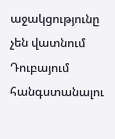աջակցությունը չեն վատնում Դուբայում հանգստանալու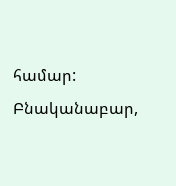համար: Բնականաբար,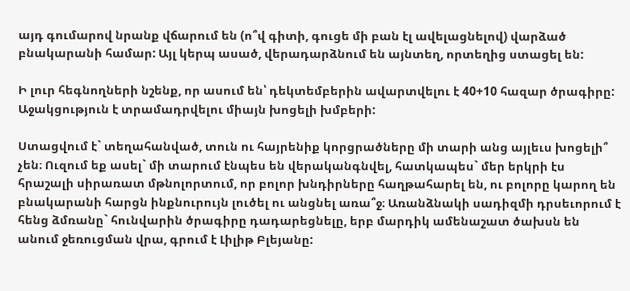այդ գումարով նրանք վճարում են (ո՞վ գիտի, գուցե մի բան էլ ավելացնելով) վարձած բնակարանի համար: Այլ կերպ ասած, վերադարձնում են այնտեղ, որտեղից ստացել են:

Ի լուր հեգնողների նշենք, որ ասում են՝ դեկտեմբերին ավարտվելու է 40+10 հազար ծրագիրը: Աջակցություն է տրամադրվելու միայն խոցելի խմբերի:

Ստացվում է` տեղահանված, տուն ու հայրենիք կորցրածները մի տարի անց այլեւս խոցելի՞ չեն։ Ուզում եք ասել` մի տարում էնպես են վերականգնվել, հատկապես` մեր երկրի էս հրաշալի սիրառատ մթնոլորտում, որ բոլոր խնդիրները հաղթահարել են, ու բոլորը կարող են բնակարանի հարցն ինքնուրույն լուծել ու անցնել առա՞ջ։ Առանձնակի սադիզմի դրսեւորում է հենց ձմռանը` հունվարին ծրագիրը դադարեցնելը, երբ մարդիկ ամենաշատ ծախսն են անում ջեռուցման վրա, գրում է Լիլիթ Բլեյանը: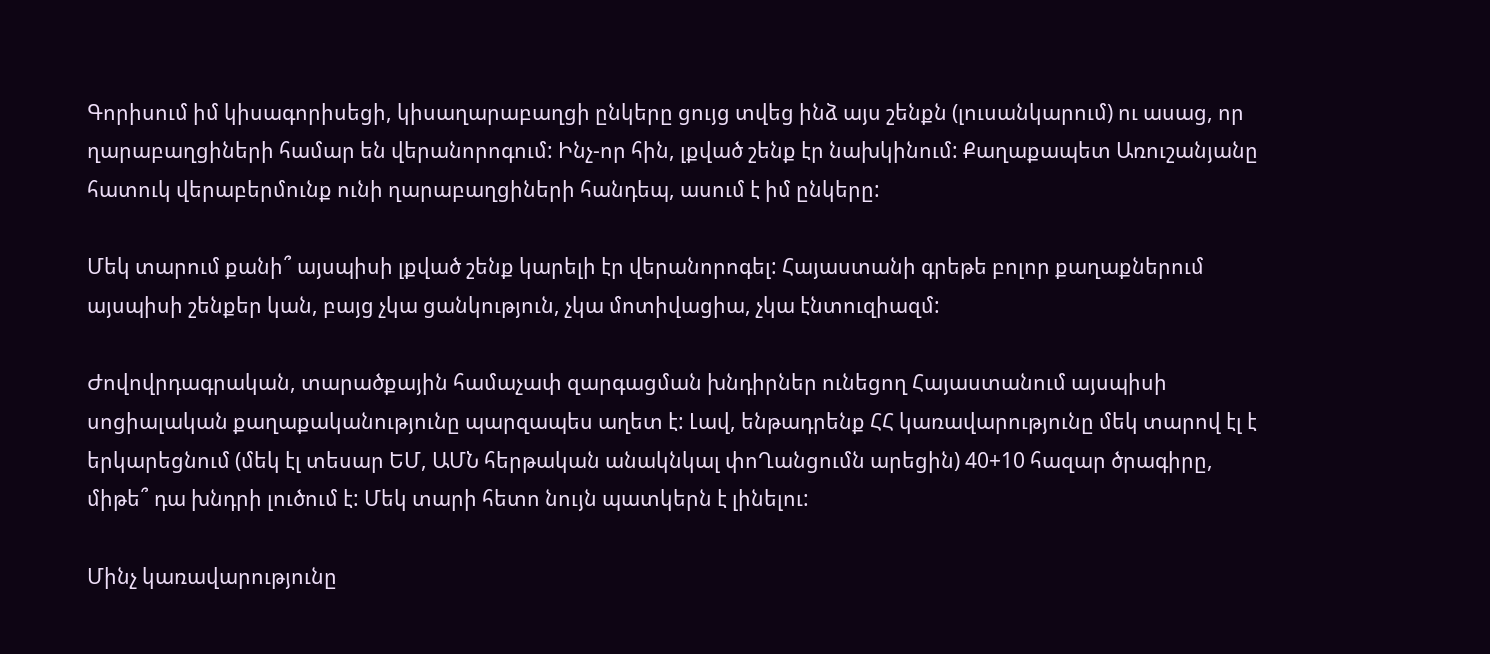Գորիսում իմ կիսագորիսեցի, կիսաղարաբաղցի ընկերը ցույց տվեց ինձ այս շենքն (լուսանկարում) ու ասաց, որ ղարաբաղցիների համար են վերանորոգում: Ինչ-որ հին, լքված շենք էր նախկինում: Քաղաքապետ Առուշանյանը հատուկ վերաբերմունք ունի ղարաբաղցիների հանդեպ, ասում է իմ ընկերը:

Մեկ տարում քանի՞ այսպիսի լքված շենք կարելի էր վերանորոգել: Հայաստանի գրեթե բոլոր քաղաքներում այսպիսի շենքեր կան, բայց չկա ցանկություն, չկա մոտիվացիա, չկա էնտուզիազմ:

Ժովովրդագրական, տարածքային համաչափ զարգացման խնդիրներ ունեցող Հայաստանում այսպիսի սոցիալական քաղաքականությունը պարզապես աղետ է: Լավ, ենթադրենք ՀՀ կառավարությունը մեկ տարով էլ է երկարեցնում (մեկ էլ տեսար ԵՄ, ԱՄՆ հերթական անակնկալ փոՂանցումն արեցին) 40+10 հազար ծրագիրը, միթե՞ դա խնդրի լուծում է: Մեկ տարի հետո նույն պատկերն է լինելու:

Մինչ կառավարությունը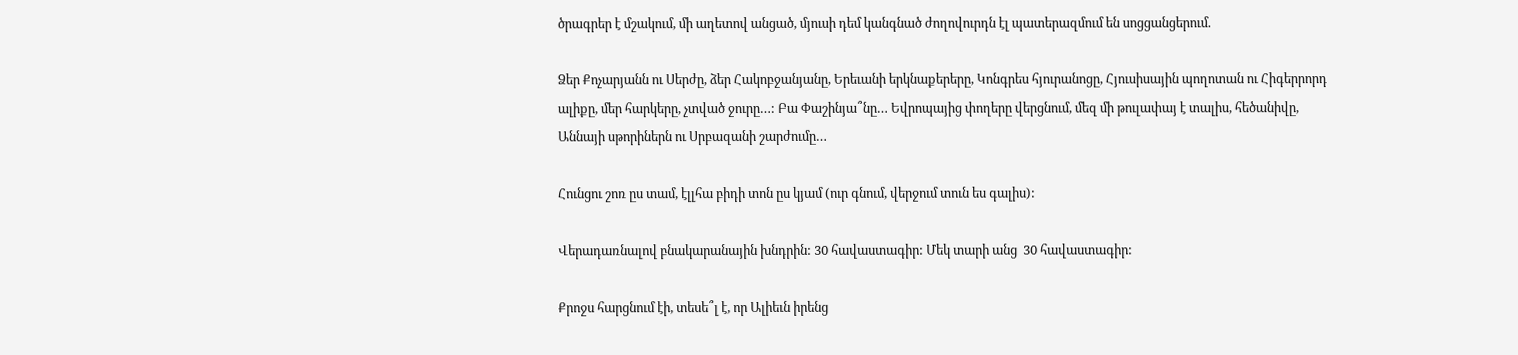ծրագրեր է մշակում, մի աղետով անցած, մյուսի դեմ կանգնած ժողովուրդն էլ պատերազմում են սոցցանցերում.

Ձեր Քոչարյանն ու Սերժը, ձեր Հակոբջանյանը, Երեւանի երկնաքերերը, Կոնգրես հյուրանոցը, Հյուսիսային պողոտան ու Հիգերրորդ ալիքը, մեր հարկերը, չտված ջուրը…: Բա Փաշինյա՞նը… Եվրոպայից փողերը վերցնում, մեզ մի թուլափայ է տալիս, հեծանիվը, Աննայի սթորիներն ու Սրբազանի շարժումը…

Հունցու շոռ ըս տամ, էլլհա բիդի տոն ըս կյամ (ուր գնում, վերջում տուն ես գալիս):

Վերադառնալով բնակարանային խնդրին: 30 հավաստագիր: Մեկ տարի անց  30 հավաստագիր:

Քրոջս հարցնում էի, տեսե՞լ է, որ Ալիեւն իրենց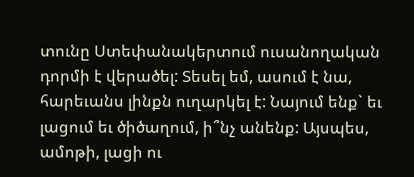տունը Ստեփանակերտում ուսանողական դորմի է վերածել: Տեսել եմ, ասում է նա, հարեւանս լինքն ուղարկել է: Նայում ենք` եւ լացում եւ ծիծաղում, ի՞նչ անենք: Այսպես, ամոթի, լացի ու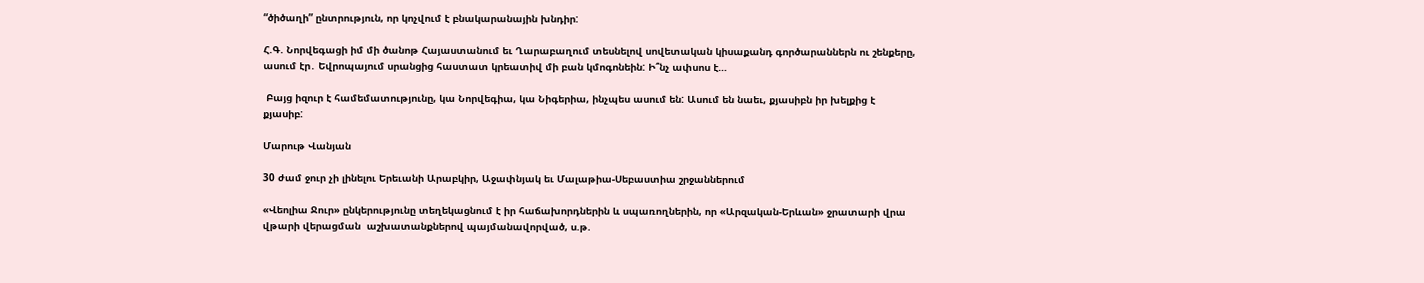“ծիծաղի” ընտրություն, որ կոչվում է բնակարանային խնդիր:

Հ.Գ. Նորվեգացի իմ մի ծանոթ Հայաստանում եւ Ղարաբաղում տեսնելով սովետական կիսաքանդ գործարաններն ու շենքերը, ասում էր․ Եվրոպայում սրանցից հաստատ կրեատիվ մի բան կմոգոնեին: Ի՞նչ ափսոս է…

 Բայց իզուր է համեմատությունը, կա Նորվեգիա, կա Նիգերիա, ինչպես ասում են: Ասում են նաեւ, քյասիբն իր խելքից է քյասիբ:

Մարութ Վանյան

30 ժամ ջուր չի լինելու Երեւանի Արաբկիր, Աջափնյակ եւ Մալաթիա-Սեբաստիա շրջաններում

«Վեոլիա Ջուր» ընկերությունը տեղեկացնում է իր հաճախորդներին և սպառողներին, որ «Արզական-Երևան» ջրատարի վրա վթարի վերացման  աշխատանքներով պայմանավորված, ս.թ.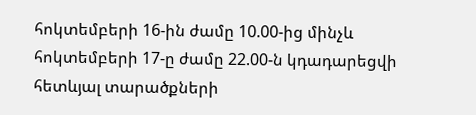հոկտեմբերի 16-ին ժամը 10.00-ից մինչև հոկտեմբերի 17-ը ժամը 22.00-ն կդադարեցվի հետևյալ տարածքների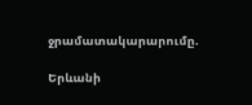ջրամատակարարումը.

Երևանի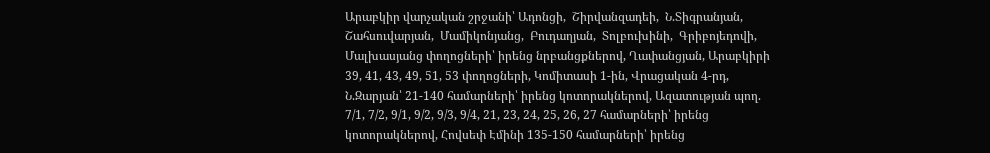Արաբկիր վարչական շրջանի՝ Ադոնցի,  Շիրվանզադեի,  Ն.Տիգրանյան,  Շահսուվարյան,  Մամիկոնյանց,  Բուդաղյան,  Տոլբուխինի,  Գրիբոյեդովի, Մալխասյանց փողոցների՝ իրենց նրբանցքներով, Ղափանցյան, Արաբկիրի 39, 41, 43, 49, 51, 53 փողոցների, Կոմիտասի 1-ին, Վրացական 4-րդ, Ն.Զարյան՝ 21-140 համարների՝ իրենց կոտորակներով, Ազատության պող. 7/1, 7/2, 9/1, 9/2, 9/3, 9/4, 21, 23, 24, 25, 26, 27 համարների՝ իրենց կոտորակներով, Հովսեփ Էմինի 135-150 համարների՝ իրենց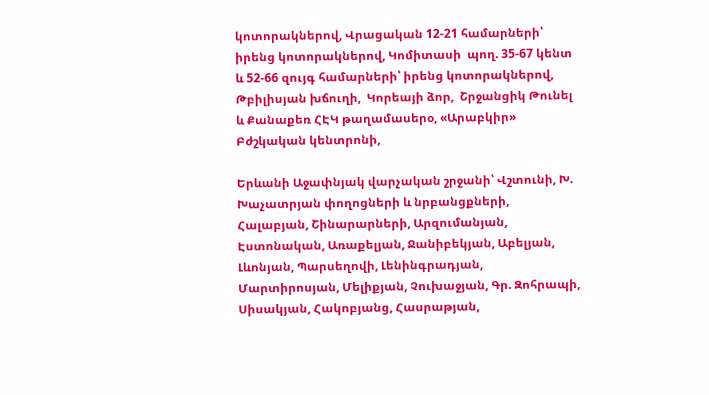կոտորակներով, Վրացական 12-21 համարների՝ իրենց կոտորակներով, Կոմիտասի  պող. 35-67 կենտ և 52-66 զույգ համարների՝ իրենց կոտորակներով, Թբիլիսյան խճուղի,  Կորեայի ձոր,  Շրջանցիկ Թունել և Քանաքեռ ՀԷԿ թաղամասերօ, «Արաբկիր» Բժշկական կենտրոնի,

Երևանի Աջափնյակ վարչական շրջանի՝ Վշտունի, Խ. Խաչատրյան փողոցների և նրբանցքների, Հալաբյան, Շինարարների, Արզումանյան, Էստոնական, Առաքելյան, Ջանիբեկյան, Աբելյան, Լևոնյան, Պարսեղովի, Լենինգրադյան, Մարտիրոսյան, Մելիքյան, Չուխաջյան, Գր. Զոհրապի, Սիսակյան, Հակոբյանց, Հասրաթյան,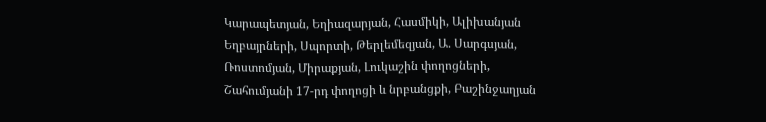Կարապետյան, Եղիազարյան, Հասմիկի, Ալիխանյան Եղբայրների, Սպորտի, Թերլեմեզյան, Ա. Սարգսյան, Ռոստոմյան, Միրաքյան, Լուկաշին փողոցների, Շահումյանի 17-րդ փողոցի և նրբանցքի, Բաշինջաղյան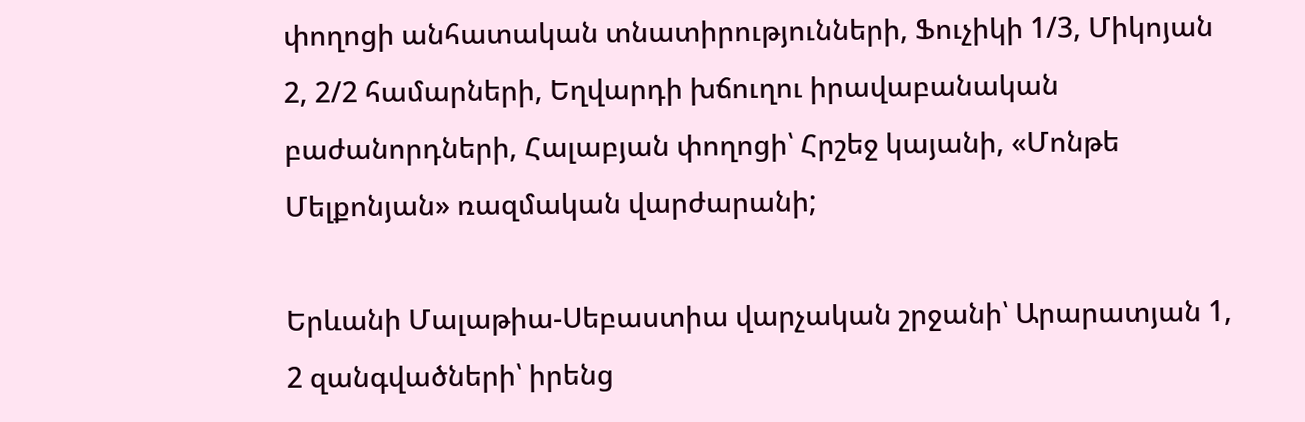փողոցի անհատական տնատիրությունների, Ֆուչիկի 1/3, Միկոյան 2, 2/2 համարների, Եղվարդի խճուղու իրավաբանական բաժանորդների, Հալաբյան փողոցի՝ Հրշեջ կայանի, «Մոնթե Մելքոնյան» ռազմական վարժարանի;

Երևանի Մալաթիա-Սեբաստիա վարչական շրջանի՝ Արարատյան 1, 2 զանգվածների՝ իրենց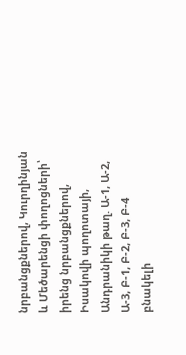նրբանցքներով, Կուրղինյան և Մեծարենցի փողոցների՝ իրենց նրբանցքներով, Իսակովի պողոտայի, Անդրանիկի թաղ. Ա-1, Ա-2, Ա-3, Բ-1, Բ-2, Բ-3, Բ-4 բնակելի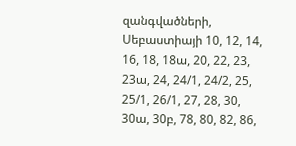զանգվածների, Սեբաստիայի 10, 12, 14, 16, 18, 18ա, 20, 22, 23, 23ա, 24, 24/1, 24/2, 25, 25/1, 26/1, 27, 28, 30, 30ա, 30բ, 78, 80, 82, 86,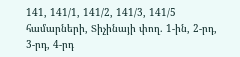141, 141/1, 141/2, 141/3, 141/5 համարների, Տիչինայի փող. 1-ին, 2-րդ, 3-րդ, 4-րդ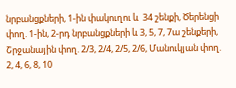նրբանցքների, 1-ին փակուղու և  34 շենքի, Ծերենցի փող. 1-ին, 2-րդ նրբանցքների և 3, 5, 7, 7ա շենքերի, Շրջանային փող. 2/3, 2/4, 2/5, 2/6, Մանուկյան փող. 2, 4, 6, 8, 10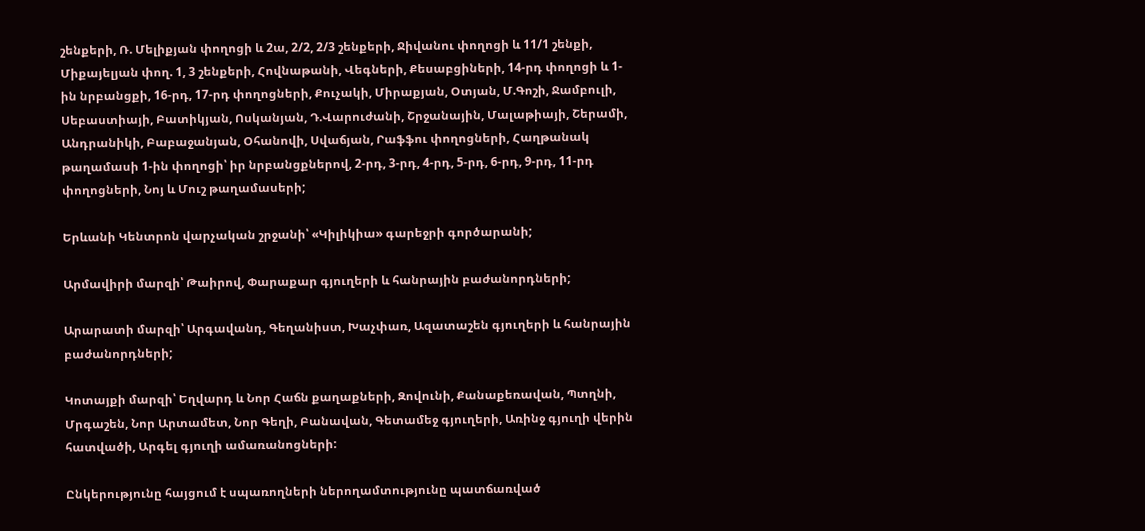շենքերի, Ռ. Մելիքյան փողոցի և 2ա, 2/2, 2/3 շենքերի, Ջիվանու փողոցի և 11/1 շենքի, Միքայելյան փող. 1, 3 շենքերի, Հովնաթանի, Վեգների, Քեսաբցիների, 14-րդ փողոցի և 1-ին նրբանցքի, 16-րդ, 17-րդ փողոցների, Քուչակի, Միրաքյան, Օտյան, Մ.Գոշի, Ջամբուլի, Սեբաստիայի, Բատիկյան, Ոսկանյան, Դ.Վարուժանի, Շրջանային, Մալաթիայի, Շերամի, Անդրանիկի, Բաբաջանյան, Օհանովի, Սվաճյան, Րաֆֆու փողոցների, Հաղթանակ թաղամասի 1-ին փողոցի՝ իր նրբանցքներով, 2-րդ, 3-րդ, 4-րդ, 5-րդ, 6-րդ, 9-րդ, 11-րդ փողոցների, Նոյ և Մուշ թաղամասերի;

Երևանի Կենտրոն վարչական շրջանի՝ «Կիլիկիա» գարեջրի գործարանի;

Արմավիրի մարզի՝ Թաիրով, Փարաքար գյուղերի և հանրային բաժանորդների;

Արարատի մարզի՝ Արգավանդ, Գեղանիստ, Խաչփառ, Ազատաշեն գյուղերի և հանրային բաժանորդների;

Կոտայքի մարզի՝ Եղվարդ և Նոր Հաճն քաղաքների, Զովունի, Քանաքեռավան, Պտղնի, Մրգաշեն, Նոր Արտամետ, Նոր Գեղի, Բանավան, Գետամեջ գյուղերի, Առինջ գյուղի վերին հատվածի, Արգել գյուղի ամառանոցների:

Ընկերությունը հայցում է սպառողների ներողամտությունը պատճառված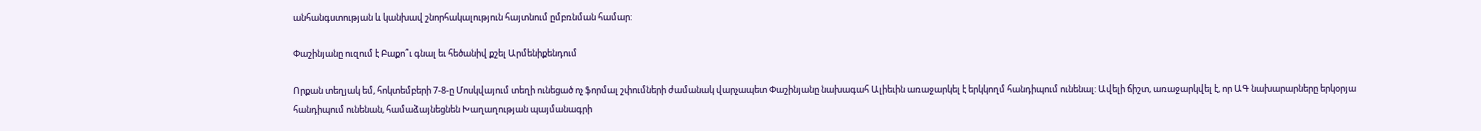անհանգստության և կանխավ շնորհակալություն հայտնում ըմբռնման համար:

Փաշինյանը ուզում է Բաքո՞ւ գնալ եւ հեծանիվ քշել Արմենիքենդում

Որքան տեղյակ եմ, հոկտեմբերի 7-8-ը Մոսկվայում տեղի ունեցած ոչ ֆորմալ շփումների ժամանակ վարչապետ Փաշինյանը նախագահ Ալիեւին առաջարկել է երկկողմ հանդիպում ունենալ: Ավելի ճիշտ, առաջարկվել է, որ ԱԳ նախարարները երկօրյա հանդիպում ունենան, համաձայնեցնեն Խաղաղության պայմանագրի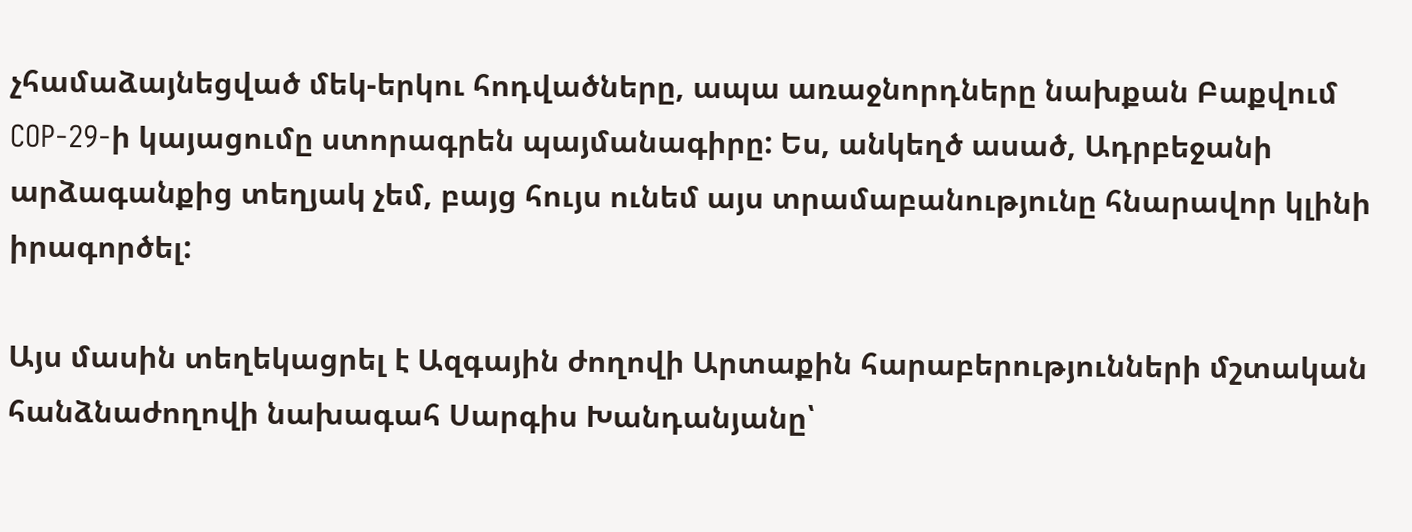չհամաձայնեցված մեկ-երկու հոդվածները, ապա առաջնորդները նախքան Բաքվում COP-29-ի կայացումը ստորագրեն պայմանագիրը: Ես, անկեղծ ասած, Ադրբեջանի արձագանքից տեղյակ չեմ, բայց հույս ունեմ այս տրամաբանությունը հնարավոր կլինի իրագործել:

Այս մասին տեղեկացրել է Ազգային ժողովի Արտաքին հարաբերությունների մշտական հանձնաժողովի նախագահ Սարգիս Խանդանյանը՝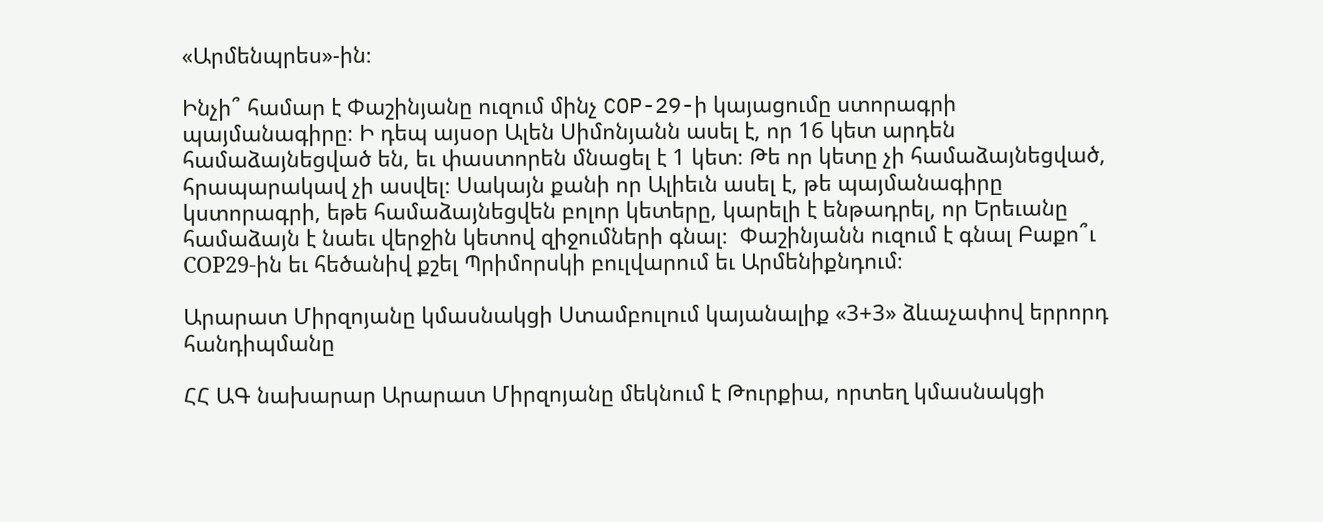«Արմենպրես»-ին։

Ինչի՞ համար է Փաշինյանը ուզում մինչ COP-29-ի կայացումը ստորագրի պայմանագիրը։ Ի դեպ այսօր Ալեն Սիմոնյանն ասել է, որ 16 կետ արդեն համաձայնեցված են, եւ փաստորեն մնացել է 1 կետ։ Թե որ կետը չի համաձայնեցված, հրապարակավ չի ասվել։ Սակայն քանի որ Ալիեւն ասել է, թե պայմանագիրը կստորագրի, եթե համաձայնեցվեն բոլոր կետերը, կարելի է ենթադրել, որ Երեւանը համաձայն է նաեւ վերջին կետով զիջումների գնալ։  Փաշինյանն ուզում է գնալ Բաքո՞ւ СОР29-ին եւ հեծանիվ քշել Պրիմորսկի բուլվարում եւ Արմենիքնդում։

Արարատ Միրզոյանը կմասնակցի Ստամբուլում կայանալիք «3+3» ձևաչափով երրորդ հանդիպմանը

ՀՀ ԱԳ նախարար Արարատ Միրզոյանը մեկնում է Թուրքիա, որտեղ կմասնակցի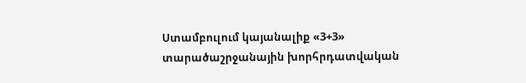Ստամբուլում կայանալիք «3+3» տարածաշրջանային խորհրդատվական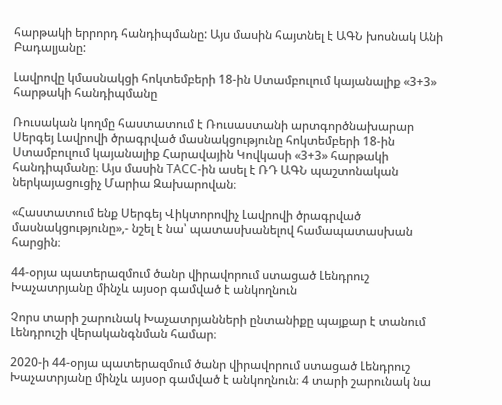հարթակի երրորդ հանդիպմանը: Այս մասին հայտնել է ԱԳՆ խոսնակ Անի Բադալյանը:

Լավրովը կմասնակցի հոկտեմբերի 18-ին Ստամբուլում կայանալիք «3+3» հարթակի հանդիպմանը

Ռուսական կողմը հաստատում է Ռուսաստանի արտգործնախարար Սերգեյ Լավրովի ծրագրված մասնակցությունը հոկտեմբերի 18-ին Ստամբուլում կայանալիք Հարավային Կովկասի «3+3» հարթակի հանդիպմանը։ Այս մասին ТАСС-ին ասել է ՌԴ ԱԳՆ պաշտոնական ներկայացուցիչ Մարիա Զախարովան։

«Հաստատում ենք Սերգեյ Վիկտորովիչ Լավրովի ծրագրված մասնակցությունը»,- նշել է նա՝ պատասխանելով համապատասխան հարցին։

44-օրյա պատերազմում ծանր վիրավորում ստացած Լենդրուշ Խաչատրյանը մինչև այսօր գամված է անկողնուն

Չորս տարի շարունակ Խաչատրյանների ընտանիքը պայքար է տանում Լենդրուշի վերականգնման համար։

2020-ի 44-օրյա պատերազմում ծանր վիրավորում ստացած Լենդրուշ Խաչատրյանը մինչև այսօր գամված է անկողնուն։ 4 տարի շարունակ նա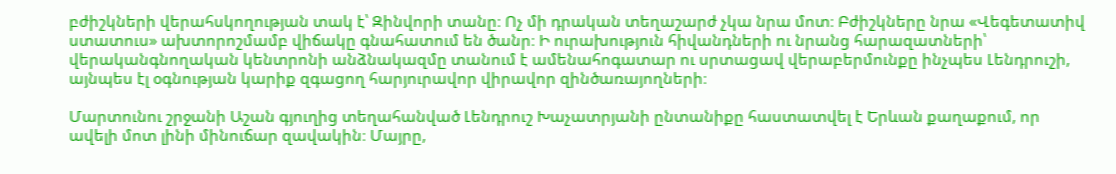բժիշկների վերահսկողության տակ է՝ Զինվորի տանը։ Ոչ մի դրական տեղաշարժ չկա նրա մոտ։ Բժիշկները նրա «Վեգետատիվ ստատուս» ախտորոշմամբ վիճակը գնահատում են ծանր։ Ի ուրախություն հիվանդների ու նրանց հարազատների՝ վերականգնողական կենտրոնի անձնակազմը տանում է ամենահոգատար ու սրտացավ վերաբերմունքը ինչպես Լենդրուշի, այնպես էլ օգնության կարիք զգացող հարյուրավոր վիրավոր զինծառայողների։

Մարտունու շրջանի Աշան գյուղից տեղահանված Լենդրուշ Խաչատրյանի ընտանիքը հաստատվել է Երևան քաղաքում, որ ավելի մոտ լինի մինուճար զավակին։ Մայրը,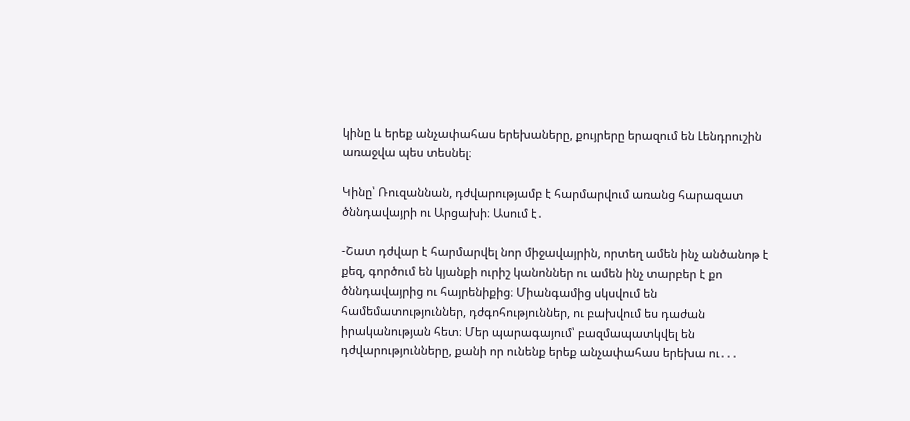կինը և երեք անչափահաս երեխաները, քույրերը երազում են Լենդրուշին առաջվա պես տեսնել։

Կինը՝ Ռուզաննան, դժվարությամբ է հարմարվում առանց հարազատ ծննդավայրի ու Արցախի։ Ասում է․

-Շատ դժվար է հարմարվել նոր միջավայրին, որտեղ ամեն ինչ անծանոթ է քեզ, գործում են կյանքի ուրիշ կանոններ ու ամեն ինչ տարբեր է քո ծննդավայրից ու հայրենիքից։ Միանգամից սկսվում են համեմատություններ, դժգոհություններ, ու բախվում ես դաժան իրականության հետ։ Մեր պարագայում՝ բազմապատկվել են դժվարությունները, քանի որ ունենք երեք անչափահաս երեխա ու․․․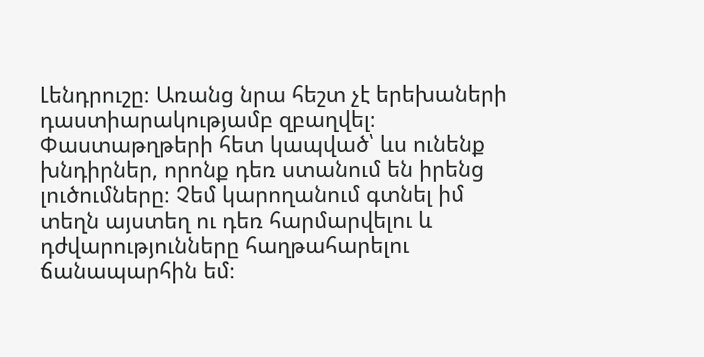Լենդրուշը։ Առանց նրա հեշտ չէ երեխաների դաստիարակությամբ զբաղվել։ Փաստաթղթերի հետ կապված՝ ևս ունենք խնդիրներ, որոնք դեռ ստանում են իրենց լուծումները։ Չեմ կարողանում գտնել իմ տեղն այստեղ ու դեռ հարմարվելու և դժվարությունները հաղթահարելու ճանապարհին եմ։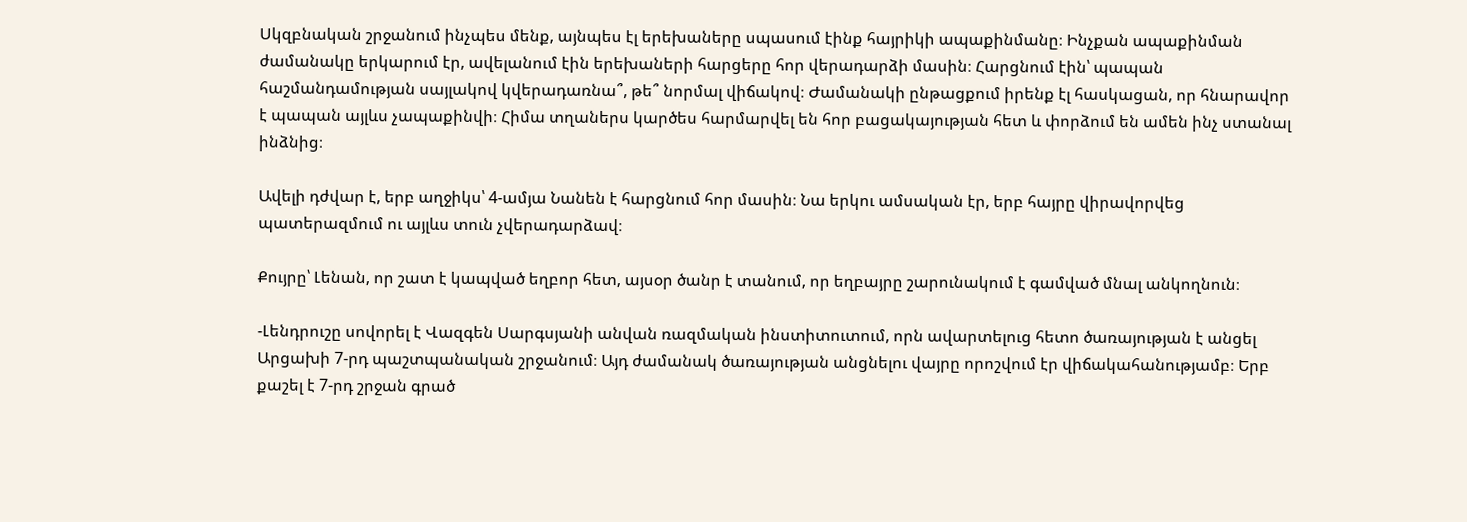Սկզբնական շրջանում ինչպես մենք, այնպես էլ երեխաները սպասում էինք հայրիկի ապաքինմանը։ Ինչքան ապաքինման ժամանակը երկարում էր, ավելանում էին երեխաների հարցերը հոր վերադարձի մասին։ Հարցնում էին՝ պապան հաշմանդամության սայլակով կվերադառնա՞, թե՞ նորմալ վիճակով։ Ժամանակի ընթացքում իրենք էլ հասկացան, որ հնարավոր է պապան այլևս չապաքինվի։ Հիմա տղաներս կարծես հարմարվել են հոր բացակայության հետ և փորձում են ամեն ինչ ստանալ ինձնից։

Ավելի դժվար է, երբ աղջիկս՝ 4-ամյա Նանեն է հարցնում հոր մասին։ Նա երկու ամսական էր, երբ հայրը վիրավորվեց պատերազմում ու այլևս տուն չվերադարձավ։

Քույրը՝ Լենան, որ շատ է կապված եղբոր հետ, այսօր ծանր է տանում, որ եղբայրը շարունակում է գամված մնալ անկողնուն։

-Լենդրուշը սովորել է Վազգեն Սարգսյանի անվան ռազմական ինստիտուտում, որն ավարտելուց հետո ծառայության է անցել Արցախի 7-րդ պաշտպանական շրջանում։ Այդ ժամանակ ծառայության անցնելու վայրը որոշվում էր վիճակահանությամբ։ Երբ քաշել է 7-րդ շրջան գրած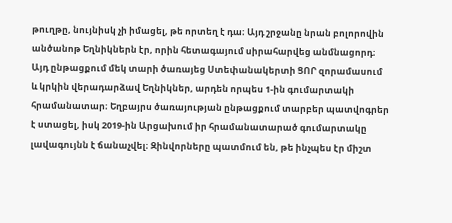թուղթը, նույնիսկ չի իմացել, թե որտեղ է դա։ Այդ շրջանը նրան բոլորովին անծանոթ Եղնիկներն էր, որին հետագայում սիրահարվեց անմնացորդ։ Այդ ընթացքում մեկ տարի ծառայեց Ստեփանակերտի ՑՈՐ զորամասում և կրկին վերադարձավ Եղնիկներ, արդեն որպես 1-ին գումարտակի հրամանատար։ Եղբայրս ծառայության ընթացքում տարբեր պատվոգրեր է ստացել, իսկ 2019-ին Արցախում իր հրամանատարած գումարտակը լավագույնն է ճանաչվել։ Զինվորները պատմում են, թե ինչպես էր միշտ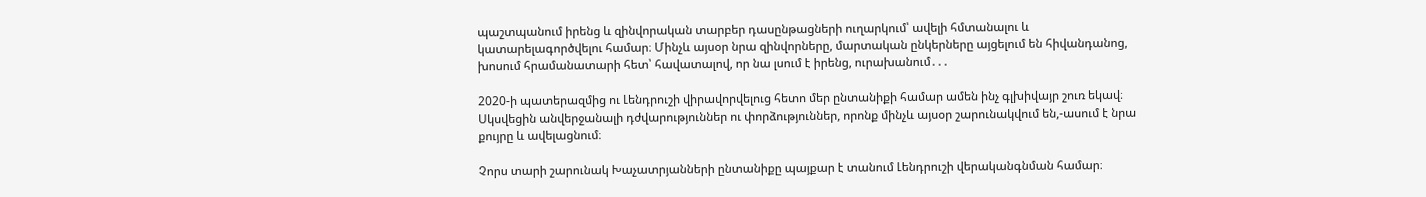պաշտպանում իրենց և զինվորական տարբեր դասընթացների ուղարկում՝ ավելի հմտանալու և կատարելագործվելու համար։ Մինչև այսօր նրա զինվորները, մարտական ընկերները այցելում են հիվանդանոց, խոսում հրամանատարի հետ՝ հավատալով, որ նա լսում է իրենց, ուրախանում․․․

2020-ի պատերազմից ու Լենդրուշի վիրավորվելուց հետո մեր ընտանիքի համար ամեն ինչ գլխիվայր շուռ եկավ։ Սկսվեցին անվերջանալի դժվարություններ ու փորձություններ, որոնք մինչև այսօր շարունակվում են,-ասում է նրա քույրը և ավելացնում։

Չորս տարի շարունակ Խաչատրյանների ընտանիքը պայքար է տանում Լենդրուշի վերականգնման համար։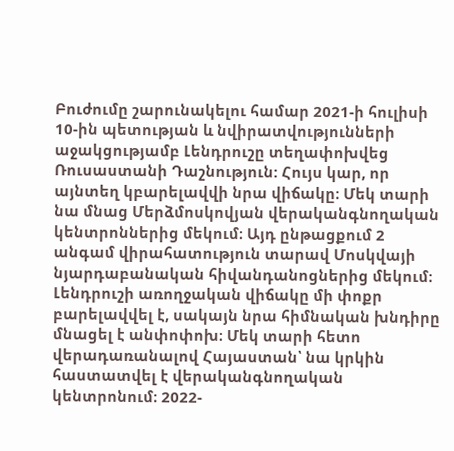Բուժումը շարունակելու համար 2021-ի հուլիսի 10-ին պետության և նվիրատվությունների աջակցությամբ Լենդրուշը տեղափոխվեց Ռուսաստանի Դաշնություն: Հույս կար, որ այնտեղ կբարելավվի նրա վիճակը։ Մեկ տարի նա մնաց Մերձմոսկովյան վերականգնողական կենտրոններից մեկում։ Այդ ընթացքում 2 անգամ վիրահատություն տարավ Մոսկվայի նյարդաբանական հիվանդանոցներից մեկում։ Լենդրուշի առողջական վիճակը մի փոքր բարելավվել է, սակայն նրա հիմնական խնդիրը մնացել է անփոփոխ։ Մեկ տարի հետո վերադառանալով Հայաստան՝ նա կրկին հաստատվել է վերականգնողական կենտրոնում։ 2022-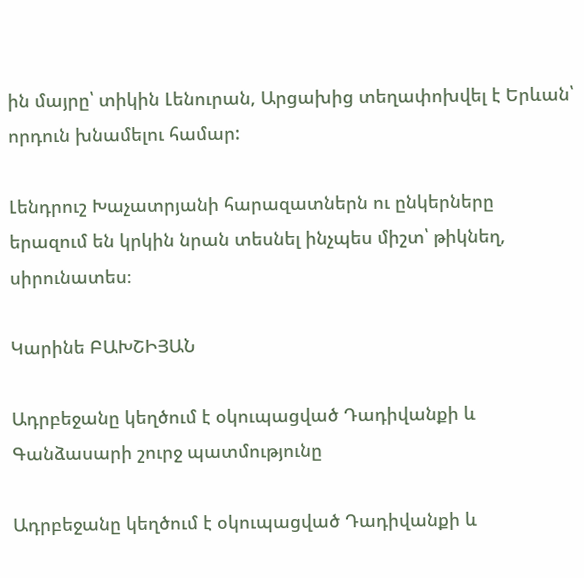ին մայրը՝ տիկին Լենուրան, Արցախից տեղափոխվել է Երևան՝ որդուն խնամելու համար:

Լենդրուշ Խաչատրյանի հարազատներն ու ընկերները երազում են կրկին նրան տեսնել ինչպես միշտ՝ թիկնեղ, սիրունատես։

Կարինե ԲԱԽՇԻՅԱՆ

Ադրբեջանը կեղծում է օկուպացված Դադիվանքի և Գանձասարի շուրջ պատմությունը

Ադրբեջանը կեղծում է օկուպացված Դադիվանքի և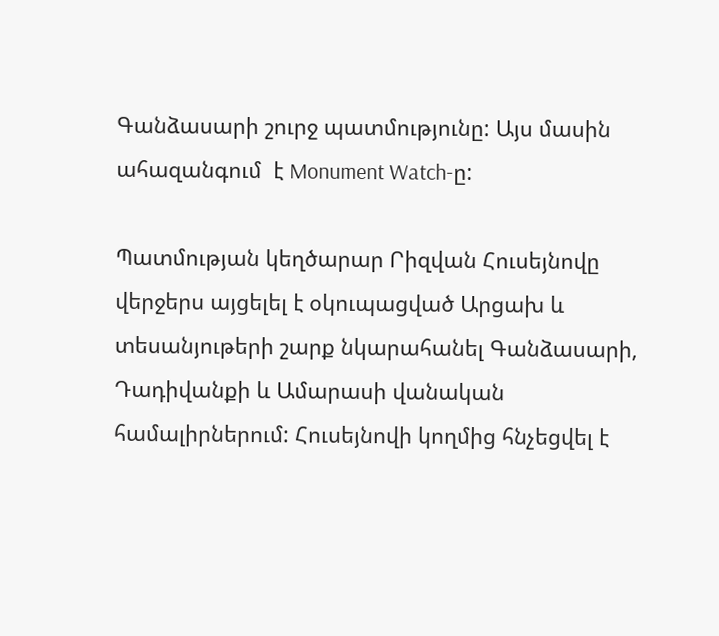Գանձասարի շուրջ պատմությունը: Այս մասին ահազանգում  է Monument Watch-ը:

Պատմության կեղծարար Րիզվան Հուսեյնովը վերջերս այցելել է օկուպացված Արցախ և տեսանյութերի շարք նկարահանել Գանձասարի, Դադիվանքի և Ամարասի վանական համալիրներում: Հուսեյնովի կողմից հնչեցվել է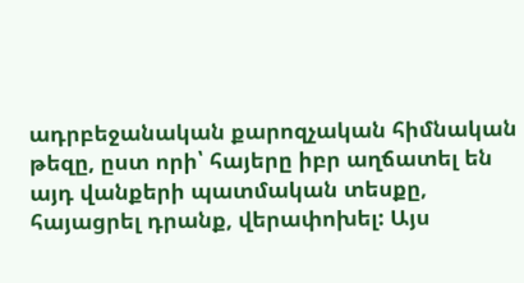ադրբեջանական քարոզչական հիմնական թեզը, ըստ որի՝ հայերը իբր աղճատել են այդ վանքերի պատմական տեսքը, հայացրել դրանք, վերափոխել: Այս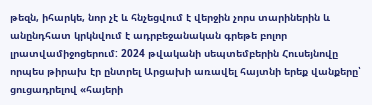թեզն, իհարկե, նոր չէ և հնչեցվում է վերջին չորս տարիներին և անընդհատ կրկնվում է ադրբեջանական գրեթե բոլոր լրատվամիջոցերում: 2024 թվականի սեպտեմբերին Հուսեյնովը որպես թիրախ էր ընտրել Արցախի առավել հայտնի երեք վանքերը՝ ցուցադրելով «հայերի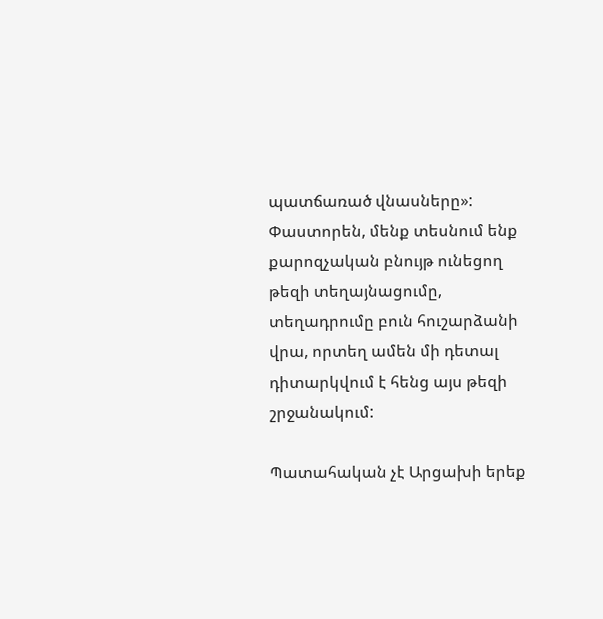պատճառած վնասները»: Փաստորեն, մենք տեսնում ենք քարոզչական բնույթ ունեցող թեզի տեղայնացումը, տեղադրումը բուն հուշարձանի վրա, որտեղ ամեն մի դետալ դիտարկվում է հենց այս թեզի շրջանակում:

Պատահական չէ Արցախի երեք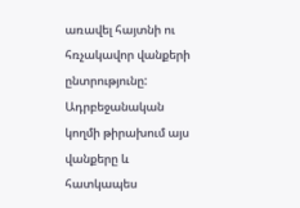առավել հայտնի ու հռչակավոր վանքերի ընտրությունը: Ադրբեջանական կողմի թիրախում այս վանքերը և հատկապես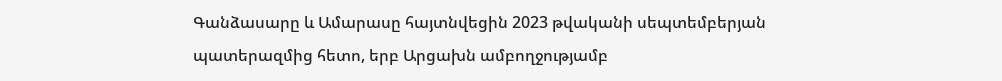Գանձասարը և Ամարասը հայտնվեցին 2023 թվականի սեպտեմբերյան պատերազմից հետո, երբ Արցախն ամբողջությամբ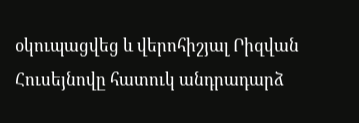օկուպացվեց և վերոհիշյալ Րիզվան Հուսեյնովը հատուկ անդրադարձ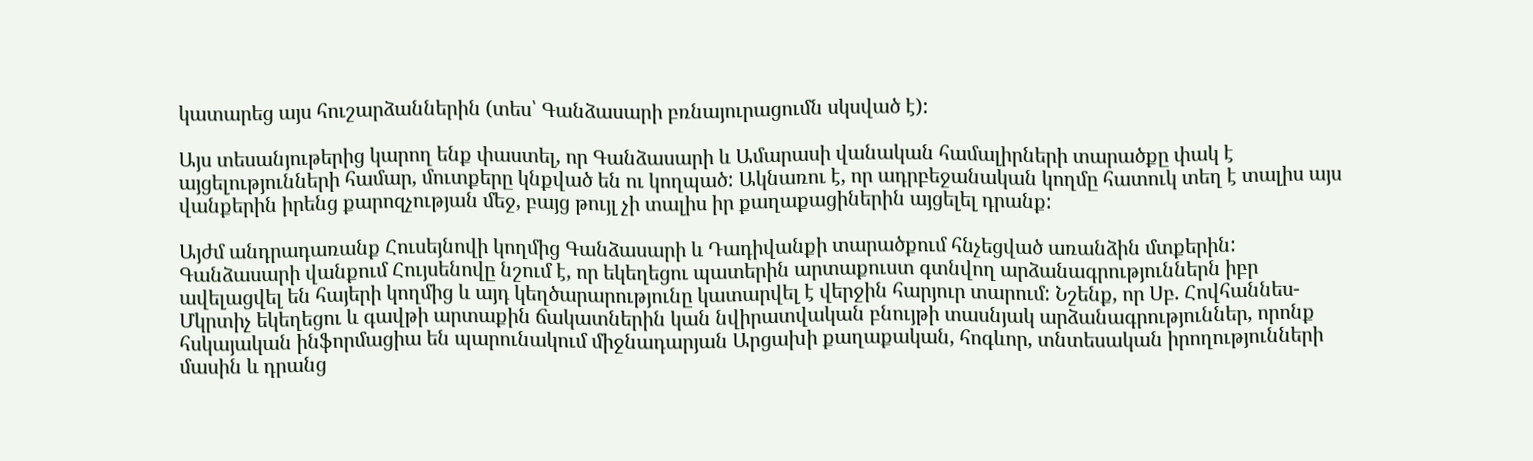կատարեց այս հուշարձաններին (տես՝ Գանձասարի բռնայուրացումն սկսված է):

Այս տեսանյութերից կարող ենք փաստել, որ Գանձասարի և Ամարասի վանական համալիրների տարածքը փակ է այցելությունների համար, մուտքերը կնքված են ու կողպած: Ակնառու է, որ ադրբեջանական կողմը հատուկ տեղ է տալիս այս վանքերին իրենց քարոզչության մեջ, բայց թույլ չի տալիս իր քաղաքացիներին այցելել դրանք:

Այժմ անդրադառանք Հուսեյնովի կողմից Գանձասարի և Դադիվանքի տարածքում հնչեցված առանձին մտքերին: Գանձասարի վանքում Հույսենովը նշում է, որ եկեղեցու պատերին արտաքուստ գտնվող արձանագրություններն իբր ավելացվել են հայերի կողմից և այդ կեղծարարությունը կատարվել է վերջին հարյուր տարում: Նշենք, որ Սբ. Հովհաննես-Մկրտիչ եկեղեցու և գավթի արտաքին ճակատներին կան նվիրատվական բնույթի տասնյակ արձանագրություններ, որոնք հսկայական ինֆորմացիա են պարունակում միջնադարյան Արցախի քաղաքական, հոգևոր, տնտեսական իրողությունների մասին և դրանց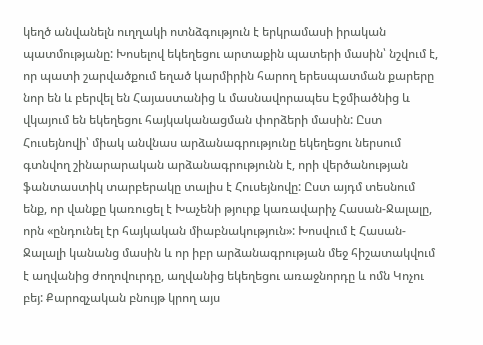կեղծ անվանելն ուղղակի ոտնձգություն է երկրամասի իրական պատմությանը: Խոսելով եկեղեցու արտաքին պատերի մասին՝ նշվում է, որ պատի շարվածքում եղած կարմիրին հարող երեսպատման քարերը նոր են և բերվել են Հայաստանից և մասնավորապես Էջմիածնից և վկայում են եկեղեցու հայկականացման փորձերի մասին: Ըստ Հուսեյնովի՝ միակ անվնաս արձանագրությունը եկեղեցու ներսում գտնվող շինարարական արձանագրությունն է, որի վերծանության ֆանտաստիկ տարբերակը տալիս է Հուսեյնովը: Ըստ այդմ տեսնում ենք, որ վանքը կառուցել է Խաչենի թյուրք կառավարիչ Հասան-Ջալալը, որն «ընդունել էր հայկական միաբնակություն»: Խոսվում է Հասան-Ջալալի կանանց մասին և որ իբր արձանագրության մեջ հիշատակվում է աղվանից ժողովուրդը, աղվանից եկեղեցու առաջնորդը և ոմն Կոչու բեյ: Քարոզչական բնույթ կրող այս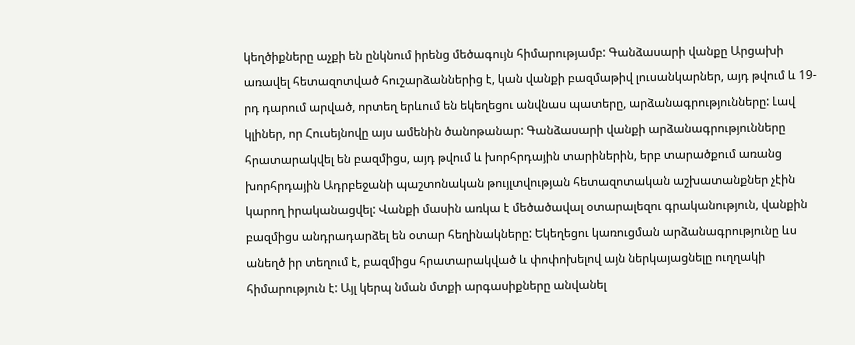կեղծիքները աչքի են ընկնում իրենց մեծագույն հիմարությամբ: Գանձասարի վանքը Արցախի առավել հետազոտված հուշարձաններից է, կան վանքի բազմաթիվ լուսանկարներ, այդ թվում և 19-րդ դարում արված, որտեղ երևում են եկեղեցու անվնաս պատերը, արձանագրությունները: Լավ կլիներ, որ Հուսեյնովը այս ամենին ծանոթանար: Գանձասարի վանքի արձանագրությունները հրատարակվել են բազմիցս, այդ թվում և խորհրդային տարիներին, երբ տարածքում առանց խորհրդային Ադրբեջանի պաշտոնական թույլտվության հետազոտական աշխատանքներ չէին կարող իրականացվել: Վանքի մասին առկա է մեծածավալ օտարալեզու գրականություն, վանքին բազմիցս անդրադարձել են օտար հեղինակները: Եկեղեցու կառուցման արձանագրությունը ևս անեղծ իր տեղում է, բազմիցս հրատարակված և փոփոխելով այն ներկայացնելը ուղղակի հիմարություն է: Այլ կերպ նման մտքի արգասիքները անվանել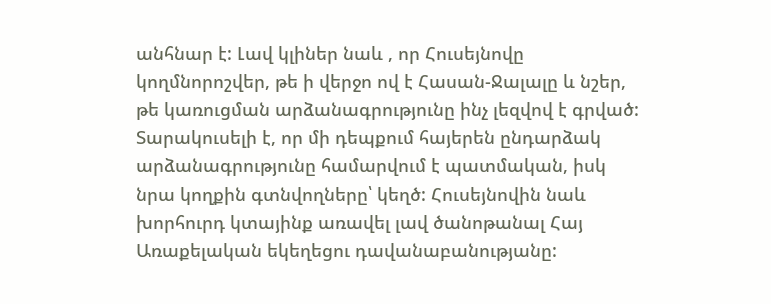անհնար է: Լավ կլիներ նաև , որ Հուսեյնովը կողմնորոշվեր, թե ի վերջո ով է Հասան-Ջալալը և նշեր, թե կառուցման արձանագրությունը ինչ լեզվով է գրված: Տարակուսելի է, որ մի դեպքում հայերեն ընդարձակ արձանագրությունը համարվում է պատմական, իսկ նրա կողքին գտնվողները՝ կեղծ: Հուսեյնովին նաև խորհուրդ կտայինք առավել լավ ծանոթանալ Հայ Առաքելական եկեղեցու դավանաբանությանը: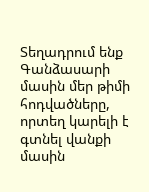Տեղադրում ենք Գանձասարի մասին մեր թիմի հոդվածները, որտեղ կարելի է գտնել վանքի մասին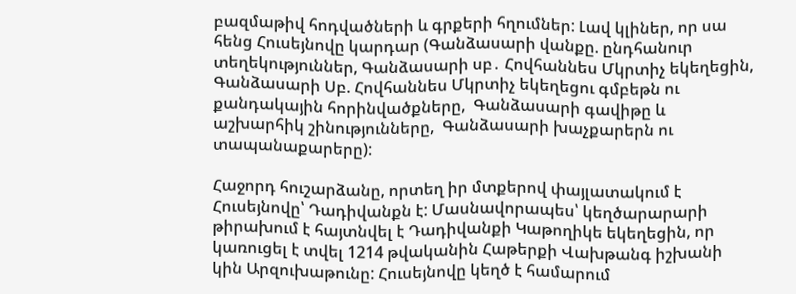բազմաթիվ հոդվածների և գրքերի հղումներ: Լավ կլիներ, որ սա հենց Հուսեյնովը կարդար (Գանձասարի վանքը. ընդհանուր տեղեկություններ, Գանձասարի սբ․ Հովհաննես Մկրտիչ եկեղեցին, Գանձասարի Սբ. Հովհաննես Մկրտիչ եկեղեցու գմբեթն ու քանդակային հորինվածքները,  Գանձասարի գավիթը և աշխարհիկ շինությունները,  Գանձասարի խաչքարերն ու տապանաքարերը):

Հաջորդ հուշարձանը, որտեղ իր մտքերով փայլատակում է Հուսեյնովը՝ Դադիվանքն է: Մասնավորապես՝ կեղծարարարի թիրախում է հայտնվել է Դադիվանքի Կաթողիկե եկեղեցին, որ կառուցել է տվել 1214 թվականին Հաթերքի Վախթանգ իշխանի կին Արզուխաթունը: Հուսեյնովը կեղծ է համարում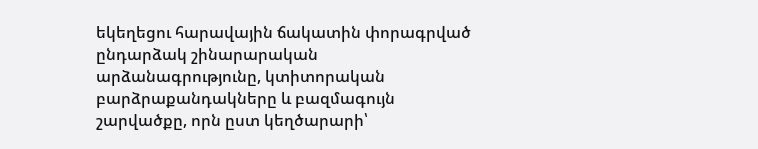եկեղեցու հարավային ճակատին փորագրված ընդարձակ շինարարական արձանագրությունը, կտիտորական բարձրաքանդակները և բազմագույն շարվածքը, որն ըստ կեղծարարի՝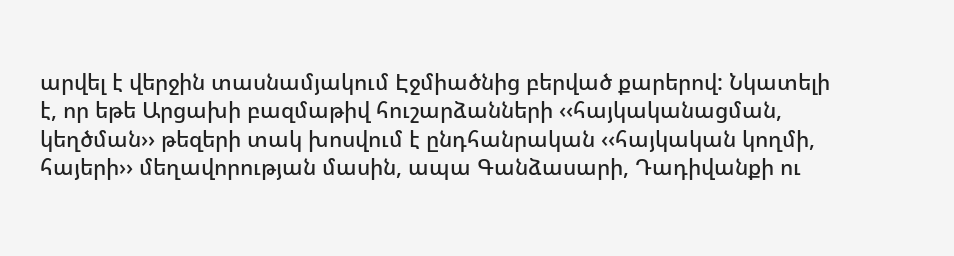արվել է վերջին տասնամյակում Էջմիածնից բերված քարերով: Նկատելի է, որ եթե Արցախի բազմաթիվ հուշարձանների ‹‹հայկականացման, կեղծման›› թեզերի տակ խոսվում է ընդհանրական ‹‹հայկական կողմի, հայերի›› մեղավորության մասին, ապա Գանձասարի, Դադիվանքի ու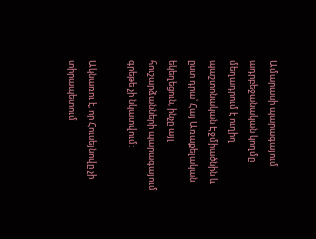Ամարասի պարագայում ադրբեջանական կողմը մեղադրում է ուղիղ պաշտոնական Էջմիածնին և ըստ դրա՝ Հայ Առաքելական եկեղեցուն, ինչը այլ հուշարձանների պարագայում գրեթե չի նկատվում:

Ակնառու է, որ Հուսեյնովը չի տիրապետում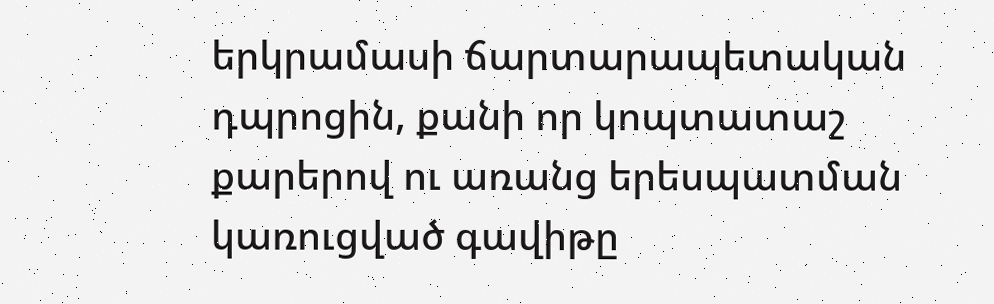երկրամասի ճարտարապետական դպրոցին, քանի որ կոպտատաշ քարերով ու առանց երեսպատման կառուցված գավիթը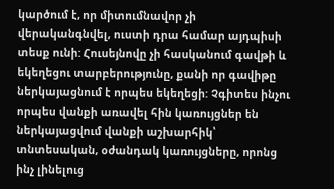կարծում է, որ միտումնավոր չի վերականգնվել, ուստի դրա համար այդպիսի տեսք ունի: Հուսեյնովը չի հասկանում գավթի և եկեղեցու տարբերությունը, քանի որ գավիթը ներկայացնում է որպես եկեղեցի: Չգիտես ինչու որպես վանքի առավել հին կառույցներ են ներկայացվում վանքի աշխարհիկ՝ տնտեսական, օժանդակ կառույցները, որոնց ինչ լինելուց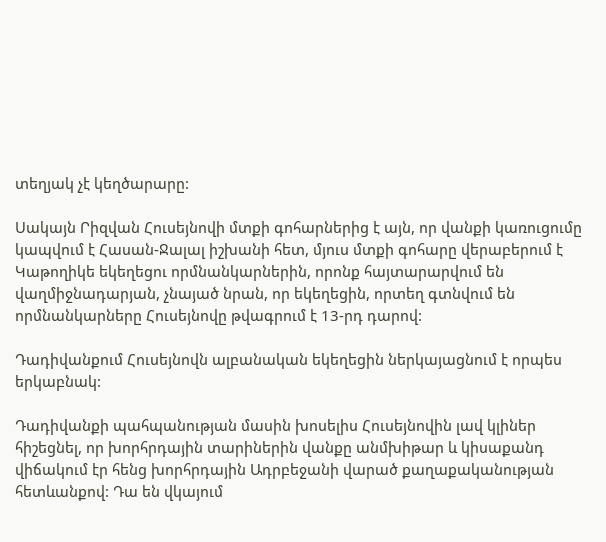տեղյակ չէ կեղծարարը:

Սակայն Րիզվան Հուսեյնովի մտքի գոհարներից է այն, որ վանքի կառուցումը կապվում է Հասան-Ջալալ իշխանի հետ, մյուս մտքի գոհարը վերաբերում է Կաթողիկե եկեղեցու որմնանկարներին, որոնք հայտարարվում են վաղմիջնադարյան, չնայած նրան, որ եկեղեցին, որտեղ գտնվում են որմնանկարները Հուսեյնովը թվագրում է 13-րդ դարով:

Դադիվանքում Հուսեյնովն ալբանական եկեղեցին ներկայացնում է որպես երկաբնակ:

Դադիվանքի պահպանության մասին խոսելիս Հուսեյնովին լավ կլիներ հիշեցնել, որ խորհրդային տարիներին վանքը անմխիթար և կիսաքանդ վիճակում էր հենց խորհրդային Ադրբեջանի վարած քաղաքականության հետևանքով: Դա են վկայում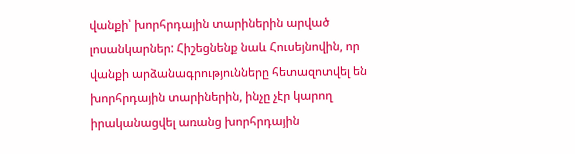վանքի՝ խորհրդային տարիներին արված լոսանկարներ: Հիշեցնենք նաև Հուսեյնովին, որ վանքի արձանագրությունները հետազոտվել են խորհրդային տարիներին, ինչը չէր կարող իրականացվել առանց խորհրդային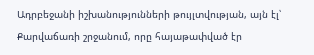Ադրբեջանի իշխանությունների թույլտվության, այն էլ՝ Քարվաճառի շրջանում, որը հայաթափված էր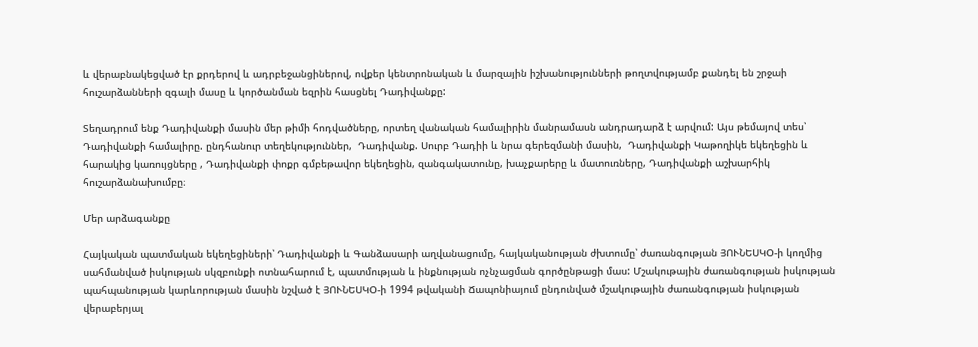և վերաբնակեցված էր քրդերով և ադրբեջանցիներով, ովքեր կենտրոնական և մարզային իշխանությունների թողտվությամբ քանդել են շրջաի հուշարձանների զգալի մասը և կործանման եզրին հասցնել Դադիվանքը:

Տեղադրում ենք Դադիվանքի մասին մեր թիմի հոդվածները, որտեղ վանական համալիրին մանրամասն անդրադարձ է արվում: Այս թեմայով տես՝ Դադիվանքի համալիրը. ընդհանուր տեղեկություններ,  Դադիվանք. Սուրբ Դադիի և նրա գերեզմանի մասին,  Դադիվանքի Կաթողիկե եկեղեցին և հարակից կառույցները , Դադիվանքի փոքր գմբեթավոր եկեղեցին, զանգակատունը, խաչքարերը և մատուռները, Դադիվանքի աշխարհիկ հուշարձանախումբը։

Մեր արձագանքը

Հայկական պատմական եկեղեցիների՝ Դադիվանքի և Գանձասարի աղվանացումը, հայկականության ժխտումը՝ ժառանգության ՅՈՒՆԵՍԿՕ-ի կողմից սահմանված իսկության սկզբունքի ոտնահարում է, պատմության և ինքնության ոչնչացման գործընթացի մաս: Մշակութային ժառանգության իսկության պահպանության կարևորության մասին նշված է ՅՈՒՆԵՍԿՕ-ի 1994 թվականի Ճապոնիայում ընդունված մշակութային ժառանգության իսկության վերաբերյալ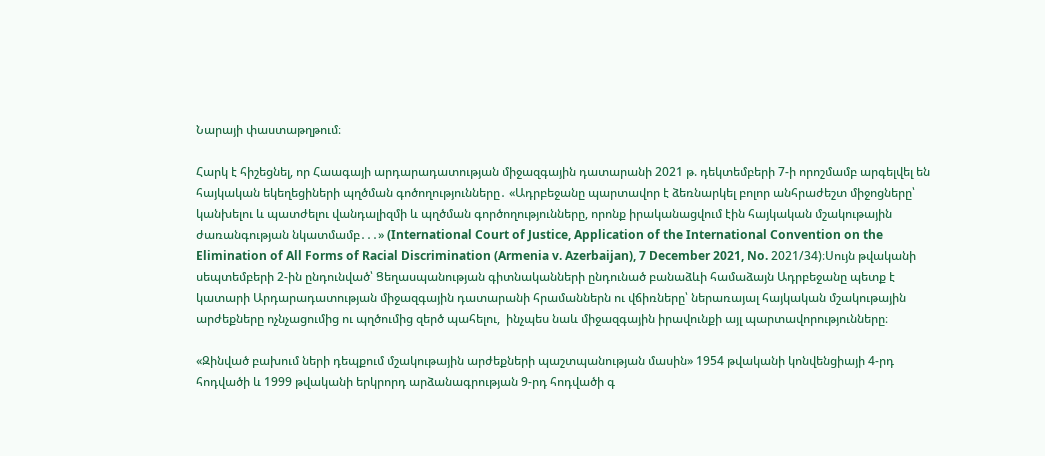Նարայի փաստաթղթում։

Հարկ է հիշեցնել, որ Հաագայի արդարադատության միջազգային դատարանի 2021 թ. դեկտեմբերի 7-ի որոշմամբ արգելվել են հայկական եկեղեցիների պղծման գոծողությունները․ «Ադրբեջանը պարտավոր է ձեռնարկել բոլոր անհրաժեշտ միջոցները՝ կանխելու և պատժելու վանդալիզմի և պղծման գործողությունները, որոնք իրականացվում էին հայկական մշակութային ժառանգության նկատմամբ․․․» (International Court of Justice, Application of the International Convention on the Elimination of All Forms of Racial Discrimination (Armenia v. Azerbaijan), 7 December 2021, No. 2021/34)։Սույն թվականի սեպտեմբերի 2-ին ընդունված՝ Ցեղասպանության գիտնականների ընդունած բանաձևի համաձայն Ադրբեջանը պետք է  կատարի Արդարադատության միջազգային դատարանի հրամաններն ու վճիռները՝ ներառայալ հայկական մշակութային արժեքները ոչնչացումից ու պղծումից զերծ պահելու,  ինչպես նաև միջազգային իրավունքի այլ պարտավորությունները։

«Զինված բախում ների դեպքում մշակութային արժեքների պաշտպանության մասին» 1954 թվականի կոնվենցիայի 4-րդ հոդվածի և 1999 թվականի երկրորդ արձանագրության 9-րդ հոդվածի գ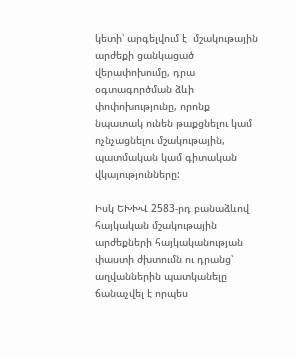կետի՝ արգելվում է  մշակութային արժեքի ցանկացած վերափոխումը, դրա օգտագործման ձևի փոփոխությունը, որոնք նպատակ ունեն թաքցնելու կամ ոչնչացնելու մշակութային, պատմական կամ գիտական վկայությունները:

Իսկ ԵԽԽՎ 2583-րդ բանաձևով հայկական մշակութային արժեքների հայկականության փաստի ժխտումն ու դրանց՝ աղվաններին պատկանելը ճանաչվել է որպես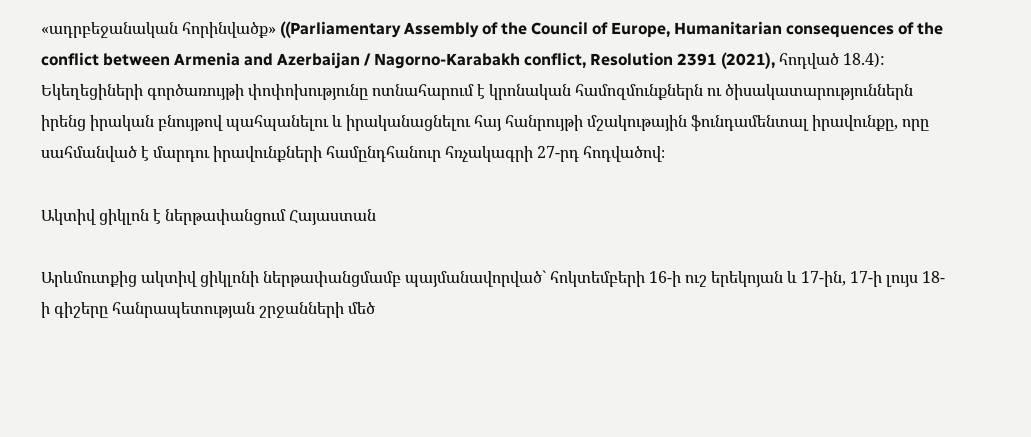«ադրբեջանական հորինվածք» ((Parliamentary Assembly of the Council of Europe, Humanitarian consequences of the conflict between Armenia and Azerbaijan / Nagorno-Karabakh conflict, Resolution 2391 (2021), հոդված 18.4): Եկեղեցիների գործառույթի փոփոխությունը ոտնահարում է կրոնական համոզմունքներն ու ծիսակատարություններն իրենց իրական բնույթով պահպանելու և իրականացնելու հայ հանրույթի մշակութային ֆունդամենտալ իրավունքը, որը սահմանված է մարդու իրավունքների համընդհանուր հռչակագրի 27-րդ հոդվածով։

Ակտիվ ցիկլոն է ներթափանցում Հայաստան

Արևմուտքից ակտիվ ցիկլոնի ներթափանցմամբ պայմանավորված` հոկտեմբերի 16-ի ուշ երեկոյան և 17-ին, 17-ի լույս 18-ի գիշերը հանրապետության շրջանների մեծ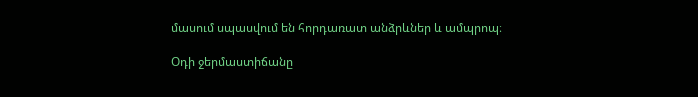մասում սպասվում են հորդառատ անձրևներ և ամպրոպ։

Օդի ջերմաստիճանը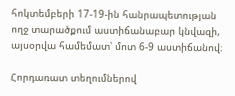հոկտեմբերի 17-19-ին հանրապետության ողջ տարածքում աստիճանաբար կնվազի, այսօրվա համեմատ՝ մոտ 6-9 աստիճանով։

Հորդառատ տեղումներով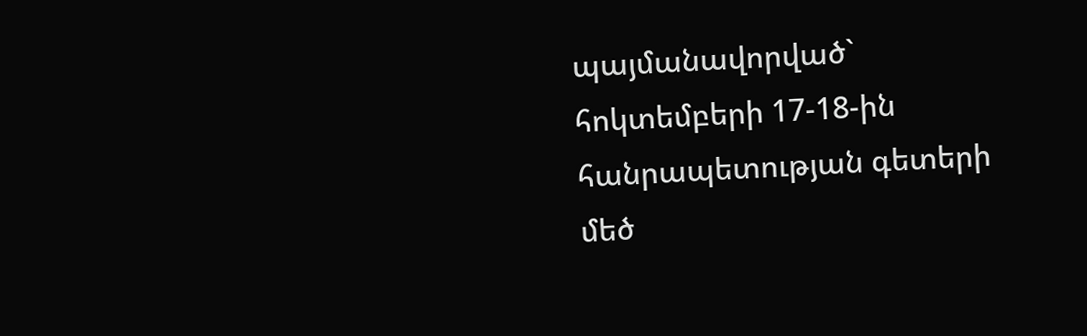պայմանավորված` հոկտեմբերի 17-18-ին հանրապետության գետերի մեծ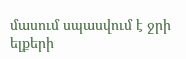մասում սպասվում է ջրի ելքերի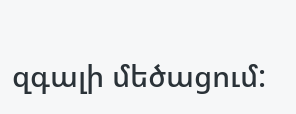զգալի մեծացում: